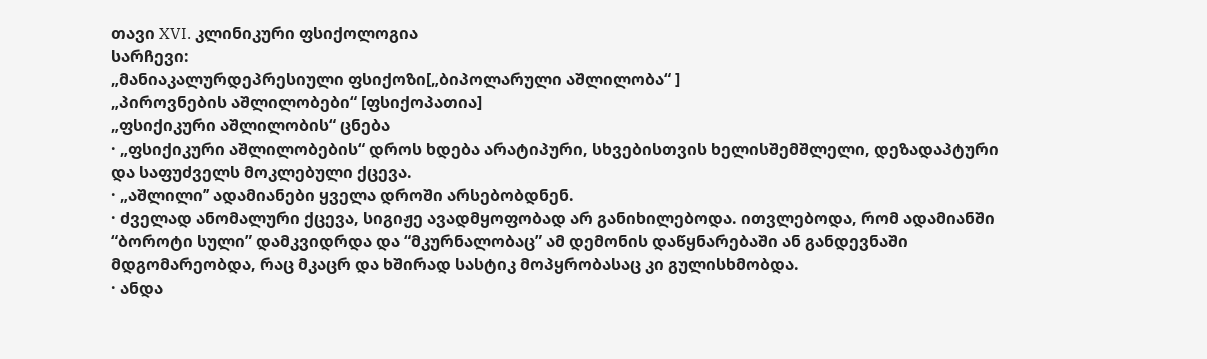თავი XVI. კლინიკური ფსიქოლოგია
სარჩევი:
„მანიაკალურდეპრესიული ფსიქოზი[„ბიპოლარული აშლილობა“ ]
„პიროვნების აშლილობები“ [ფსიქოპათია]
„ფსიქიკური აშლილობის“ ცნება
· „ფსიქიკური აშლილობების“ დროს ხდება არატიპური, სხვებისთვის ხელისშემშლელი, დეზადაპტური და საფუძველს მოკლებული ქცევა.
· „აშლილი’’ ადამიანები ყველა დროში არსებობდნენ.
· ძველად ანომალური ქცევა, სიგიჟე ავადმყოფობად არ განიხილებოდა. ითვლებოდა, რომ ადამიანში “ბოროტი სული” დამკვიდრდა და “მკურნალობაც” ამ დემონის დაწყნარებაში ან განდევნაში მდგომარეობდა, რაც მკაცრ და ხშირად სასტიკ მოპყრობასაც კი გულისხმობდა.
· ანდა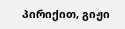პირიქით, გიჟი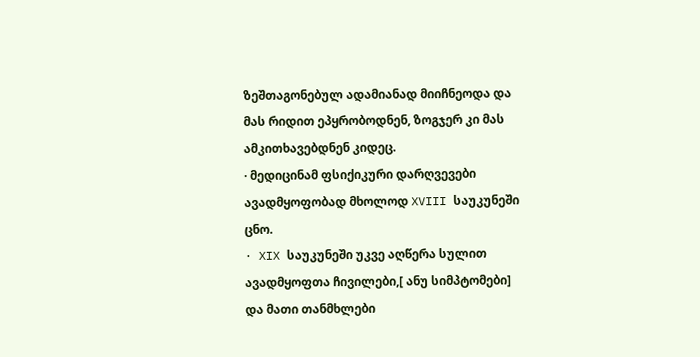ზეშთაგონებულ ადამიანად მიიჩნეოდა და მას რიდით ეპყრობოდნენ, ზოგჯერ კი მას ამკითხავებდნენ კიდეც.
· მედიცინამ ფსიქიკური დარღვევები ავადმყოფობად მხოლოდ XVIII საუკუნეში ცნო.
· XIX საუკუნეში უკვე აღწერა სულით ავადმყოფთა ჩივილები,[ ანუ სიმპტომები] და მათი თანმხლები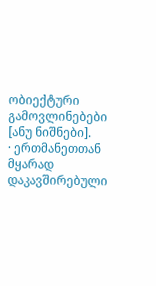ობიექტური გამოვლინებები [ანუ ნიშნები].
· ერთმანეთთან მყარად დაკავშირებული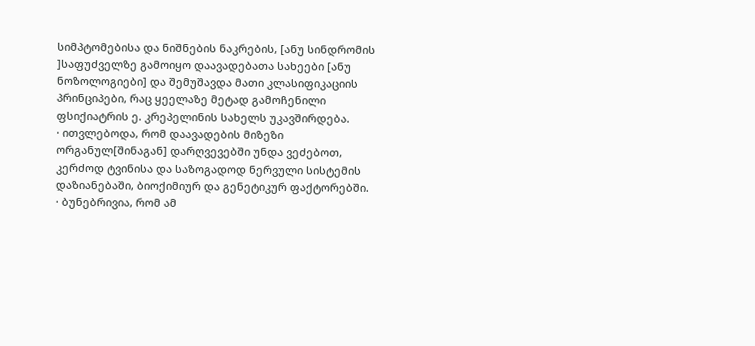სიმპტომებისა და ნიშნების ნაკრების, [ანუ სინდრომის ]საფუძველზე გამოიყო დაავადებათა სახეები [ანუ ნოზოლოგიები] და შემუშავდა მათი კლასიფიკაციის პრინციპები, რაც ყეელაზე მეტად გამოჩენილი ფსიქიატრის ე. კრეპელინის სახელს უკავშირდება.
· ითვლებოდა, რომ დაავადების მიზეზი ორგანულ[შინაგან] დარღვევებში უნდა ვეძებოთ, კერძოდ ტვინისა და საზოგადოდ ნერვული სისტემის დაზიანებაში, ბიოქიმიურ და გენეტიკურ ფაქტორებში.
· ბუნებრივია, რომ ამ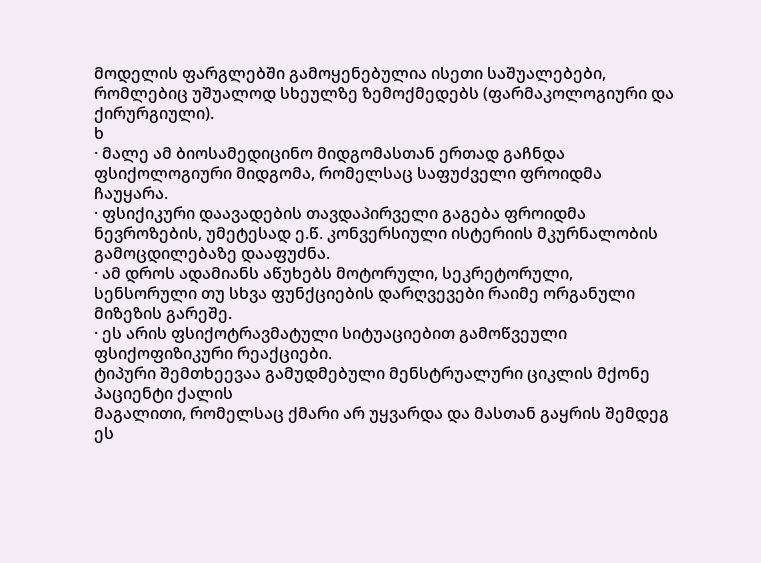მოდელის ფარგლებში გამოყენებულია ისეთი საშუალებები, რომლებიც უშუალოდ სხეულზე ზემოქმედებს (ფარმაკოლოგიური და ქირურგიული).
ხ
· მალე ამ ბიოსამედიცინო მიდგომასთან ერთად გაჩნდა ფსიქოლოგიური მიდგომა, რომელსაც საფუძველი ფროიდმა ჩაუყარა.
· ფსიქიკური დაავადების თავდაპირველი გაგება ფროიდმა ნევროზების, უმეტესად ე.წ. კონვერსიული ისტერიის მკურნალობის გამოცდილებაზე დააფუძნა.
· ამ დროს ადამიანს აწუხებს მოტორული, სეკრეტორული, სენსორული თუ სხვა ფუნქციების დარღვევები რაიმე ორგანული მიზეზის გარეშე.
· ეს არის ფსიქოტრავმატული სიტუაციებით გამოწვეული ფსიქოფიზიკური რეაქციები.
ტიპური შემთხეევაა გამუდმებული მენსტრუალური ციკლის მქონე პაციენტი ქალის
მაგალითი, რომელსაც ქმარი არ უყვარდა და მასთან გაყრის შემდეგ ეს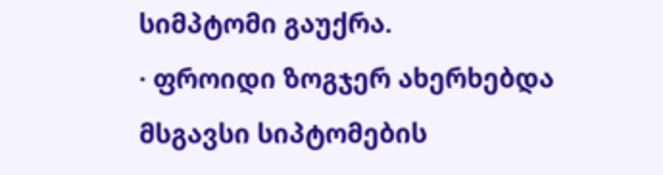სიმპტომი გაუქრა.
· ფროიდი ზოგჯერ ახერხებდა მსგავსი სიპტომების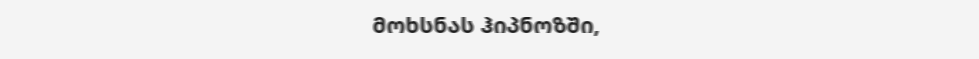მოხსნას ჰიპნოზში,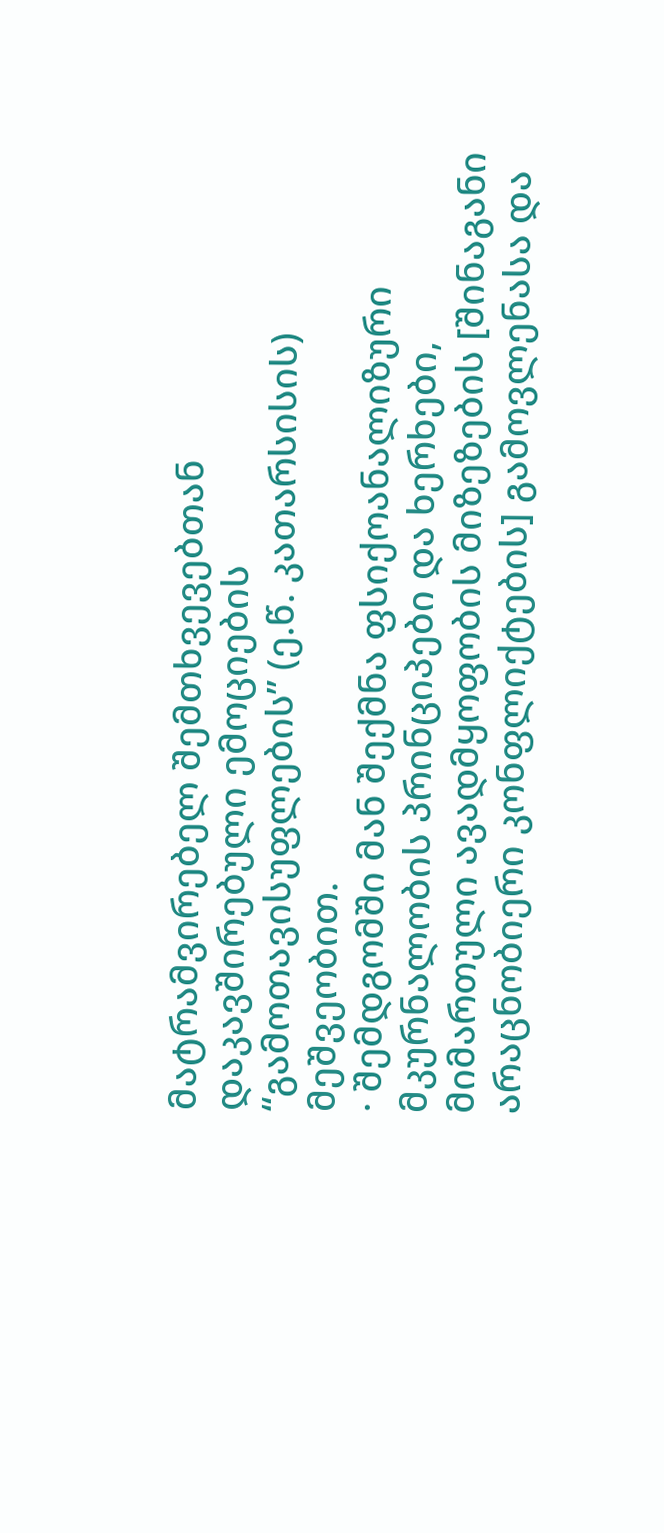მატრამვირებელ შემთხვევებთან დაკავშირებული ემოციების “გამოთავისუფლების” (ე.წ. კათარსისის) მეშვეობით.
· შემდგომში მან შექმნა ფსიქოანალიზური მკურნალობის პრინციპები და ხერხები, მიმართული ავადმყოფობის მიზეზების [შინაგანი არაცნობიერი კონფლიქტების] გამოვლენასა და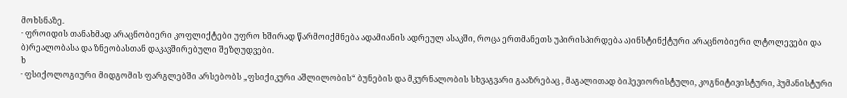მოხსნაზე.
· ფროიდის თანახმად არაცნობიერი კოფლიქტები უფრო ხშირად წარმოიქმნება ადამიანის ადრეულ ასაკში, როცა ერთმანეთს უპირისპირდება ა)ინსტინქტური არაცნობიერი ლტოლევები და ბ)რეალობასა და ზნეობასთან დაკავშირებული შეზღუდვები.
ხ
· ფსიქოლოგიური მიდგომის ფარგლებში არსებობს „ფსიქიკური აშლილობის“ ბუნების და მკურნალობის სხვაგვარი გააზრებაც , მაგალითად ბიჰევიორისტული, კოგნიტივისტური, ჰუმანისტური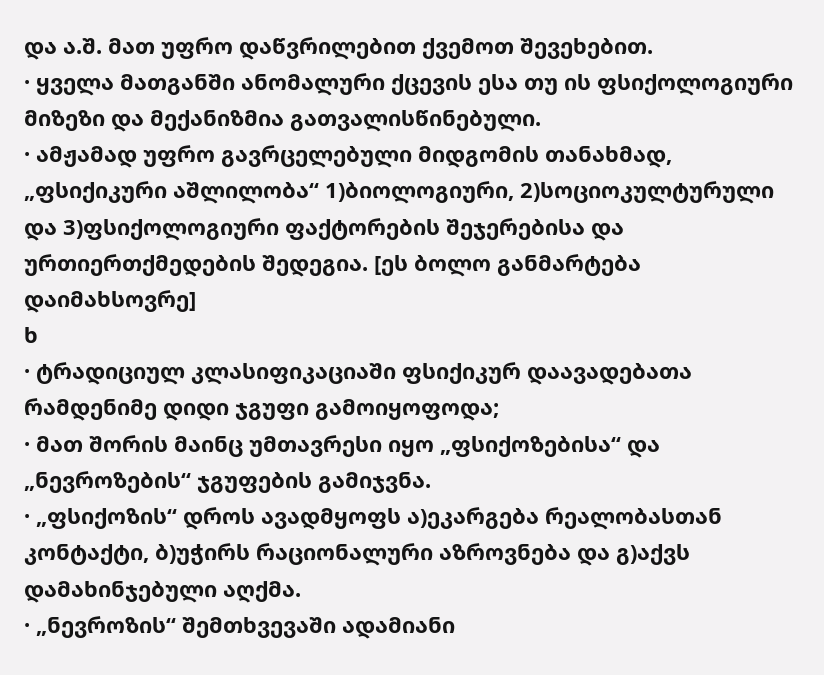და ა.შ. მათ უფრო დაწვრილებით ქვემოთ შევეხებით.
· ყველა მათგანში ანომალური ქცევის ესა თუ ის ფსიქოლოგიური მიზეზი და მექანიზმია გათვალისწინებული.
· ამჟამად უფრო გავრცელებული მიდგომის თანახმად, „ფსიქიკური აშლილობა“ 1)ბიოლოგიური, 2)სოციოკულტურული და 3)ფსიქოლოგიური ფაქტორების შეჯერებისა და ურთიერთქმედების შედეგია. [ეს ბოლო განმარტება დაიმახსოვრე]
ხ
· ტრადიციულ კლასიფიკაციაში ფსიქიკურ დაავადებათა რამდენიმე დიდი ჯგუფი გამოიყოფოდა;
· მათ შორის მაინც უმთავრესი იყო „ფსიქოზებისა“ და „ნევროზების“ ჯგუფების გამიჯვნა.
· „ფსიქოზის“ დროს ავადმყოფს ა)ეკარგება რეალობასთან კონტაქტი, ბ)უჭირს რაციონალური აზროვნება და გ)აქვს დამახინჯებული აღქმა.
· „ნევროზის“ შემთხვევაში ადამიანი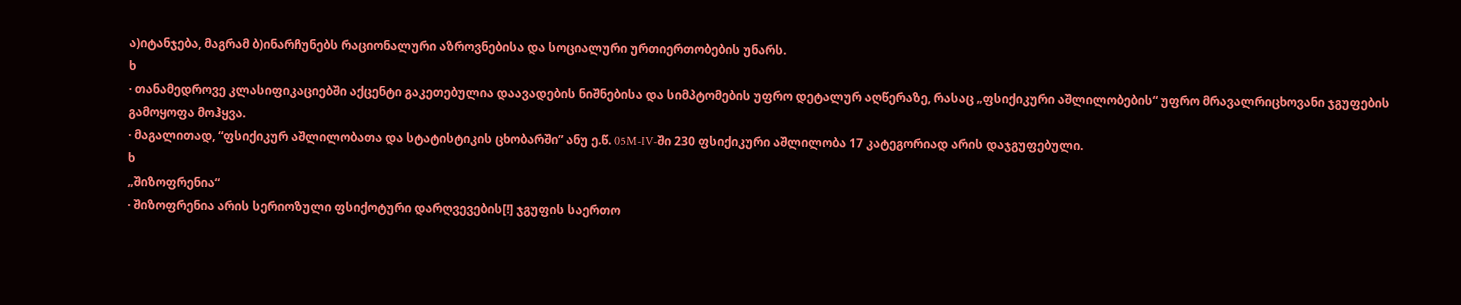ა)იტანჯება, მაგრამ ბ)ინარჩუნებს რაციონალური აზროვნებისა და სოციალური ურთიერთობების უნარს.
ხ
· თანამედროვე კლასიფიკაციებში აქცენტი გაკეთებულია დაავადების ნიშნებისა და სიმპტომების უფრო დეტალურ აღწერაზე, რასაც „ფსიქიკური აშლილობების“ უფრო მრავალრიცხოვანი ჯგუფების გამოყოფა მოჰყვა.
· მაგალითად, “ფსიქიკურ აშლილობათა და სტატისტიკის ცხობარში” ანუ ე.წ. 05M-IV-ში 230 ფსიქიკური აშლილობა 17 კატეგორიად არის დაჯგუფებული.
ხ
„შიზოფრენია“
· შიზოფრენია არის სერიოზული ფსიქოტური დარღვევების[!] ჯგუფის საერთო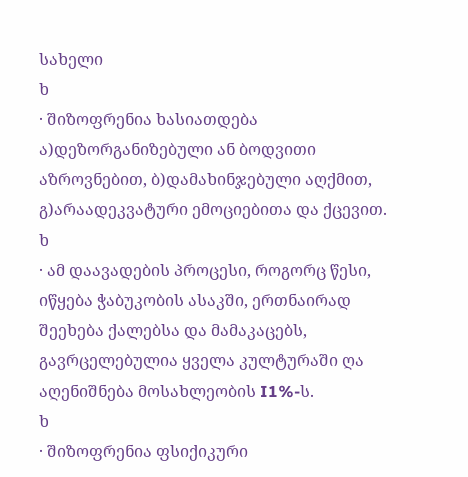სახელი
ხ
· შიზოფრენია ხასიათდება ა)დეზორგანიზებული ან ბოდვითი აზროვნებით, ბ)დამახინჯებული აღქმით, გ)არაადეკვატური ემოციებითა და ქცევით.
ხ
· ამ დაავადების პროცესი, როგორც წესი, იწყება ჭაბუკობის ასაკში, ერთნაირად შეეხება ქალებსა და მამაკაცებს, გავრცელებულია ყველა კულტურაში ღა აღენიშნება მოსახლეობის I1%-ს.
ხ
· შიზოფრენია ფსიქიკური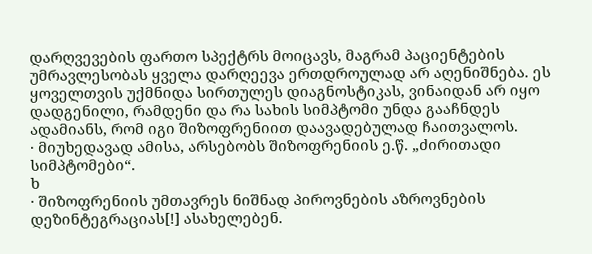დარღვევების ფართო სპექტრს მოიცავს, მაგრამ პაციენტების უმრავლესობას ყველა დარღეევა ერთდროულად არ აღენიშნება. ეს ყოველთვის უქმნიდა სირთულეს დიაგნოსტიკას, ვინაიდან არ იყო დადგენილი, რამდენი და რა სახის სიმპტომი უნდა გააჩნდეს ადამიანს, რომ იგი შიზოფრენიით დაავადებულად ჩაითვალოს.
· მიუხედავად ამისა, არსებობს შიზოფრენიის ე.წ. „ძირითადი სიმპტომები“.
ხ
· შიზოფრენიის უმთავრეს ნიშნად პიროვნების აზროვნების დეზინტეგრაციას[!] ასახელებენ.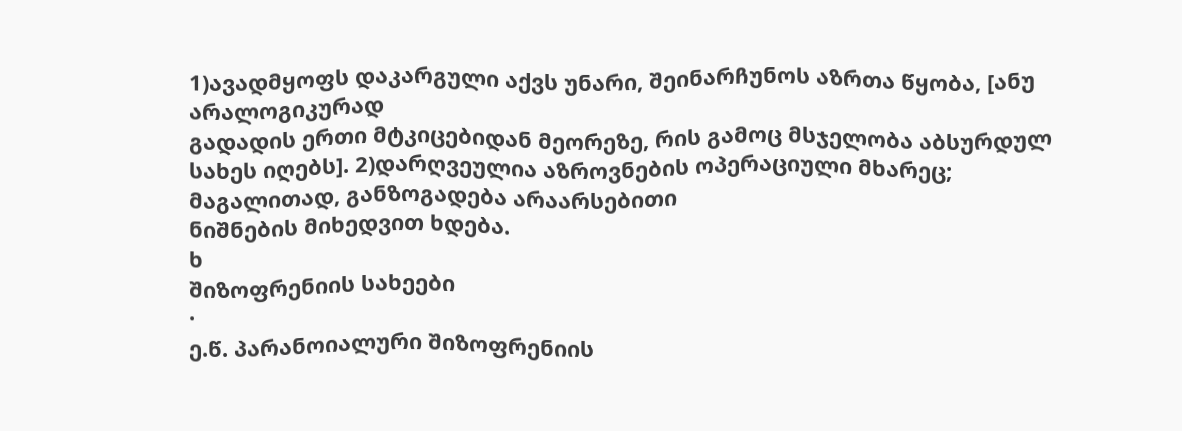1)ავადმყოფს დაკარგული აქვს უნარი, შეინარჩუნოს აზრთა წყობა, [ანუ არალოგიკურად
გადადის ერთი მტკიცებიდან მეორეზე, რის გამოც მსჯელობა აბსურდულ სახეს იღებს]. 2)დარღვეულია აზროვნების ოპერაციული მხარეც; მაგალითად, განზოგადება არაარსებითი
ნიშნების მიხედვით ხდება.
ხ
შიზოფრენიის სახეები
·
ე.წ. პარანოიალური შიზოფრენიის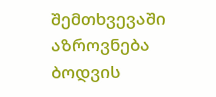შემთხვევაში აზროვნება ბოდვის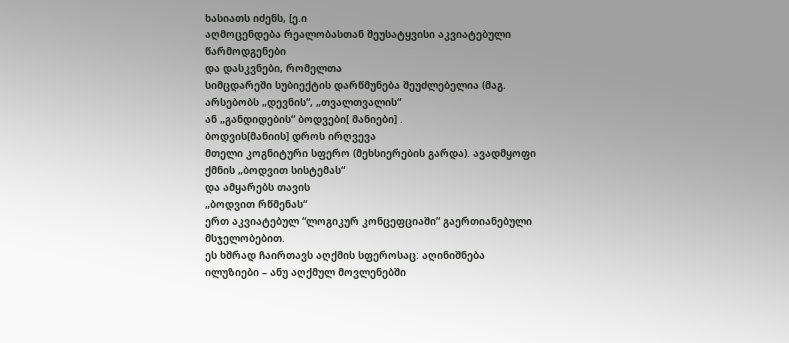ხასიათს იძენს, [ე.ი
აღმოცენდება რეალობასთან შეუსატყვისი აკვიატებული წარმოდგენები
და დასკვნები, რომელთა
სიმცდარეში სუბიექტის დარწმუნება შეუძლებელია (მაგ. არსებობს „დევნის“, „თვალთვალის“
ან „განდიდების“ ბოდვები[ მანიები] .
ბოდვის[მანიის] დროს ირღვევა
მთელი კოგნიტური სფერო (მეხსიერების გარდა). ავადმყოფი
ქმნის „ბოდვით სისტემას“
და ამყარებს თავის
„ბოდვით რწმენას“
ერთ აკვიატებულ “ლოგიკურ კონცეფციაში” გაერთიანებული მსჯელობებით.
ეს ხშრად ჩაირთავს აღქმის სფეროსაც: აღინიშნება
ილუზიები – ანუ აღქმულ მოვლენებში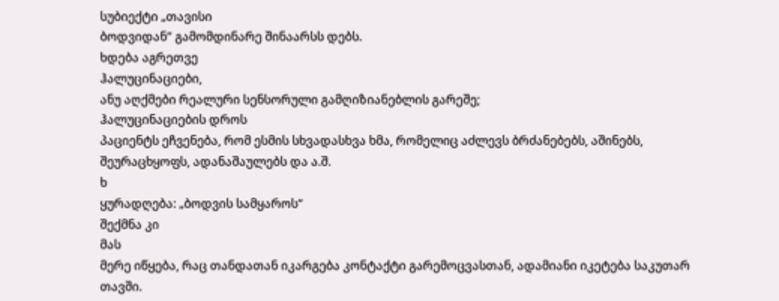სუბიექტი „თავისი
ბოდვიდან“ გამომდინარე შინაარსს დებს.
ხდება აგრეთვე
ჰალუცინაციები,
ანუ აღქმები რეალური სენსორული გამღიზიანებლის გარეშე;
ჰალუცინაციების დროს
პაციენტს ეჩვენება, რომ ესმის სხვადასხვა ხმა, რომელიც აძლევს ბრძანებებს, აშინებს,
შეურაცხყოფს, ადანაშაულებს და ა.შ.
ხ
ყურადღება: „ბოდვის სამყაროს“
შექმნა კი
მას
მერე იწყება, რაც თანდათან იკარგება კონტაქტი გარემოცვასთან, ადამიანი იკეტება საკუთარ
თავში.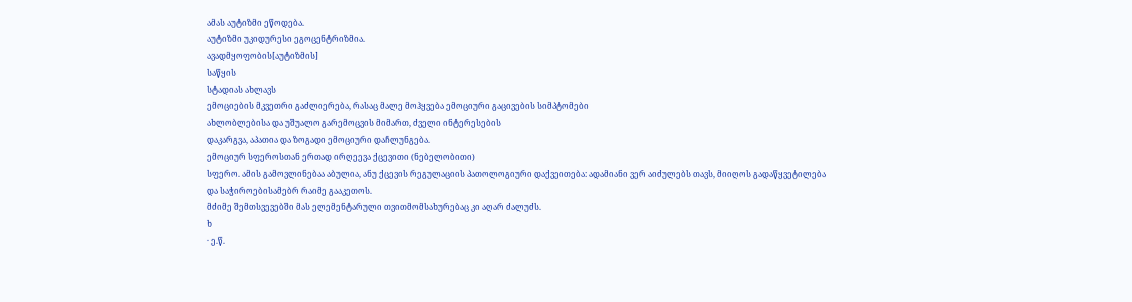ამას აუტიზმი ეწოდება.
აუტიზმი უკიდურესი ეგოცენტრიზმია.
ავადმყოფობის[აუტიზმის]
საწყის
სტადიას ახლავს
ემოციების მკვეთრი გაძლიერება, რასაც მალე მოჰყვება ემოციური გაცივების სიმპტომები
ახლობლებისა და უშუალო გარემოცვის მიმართ, ძველი ინტერესების
დაკარგვა, აპათია და ზოგადი ემოციური დაჩლუნგება.
ემოციურ სფეროსთან ერთად ირღეევა ქცევითი (ნებელობითი)
სფერო. ამის გამოვლინებაა აბულია, ანუ ქცევის რეგულაციის პათოლოგიური დაქვეითება: ადამიანი ვერ აიძულებს თავს, მიიღოს გადაწყვეტილება
და საჭიროებისამებრ რაიმე გააკეთოს.
მძიმე შემთსვევებში მას ელემენტარული თვითმომსახურებაც კი აღარ ძალუძს.
ხ
· ე.წ.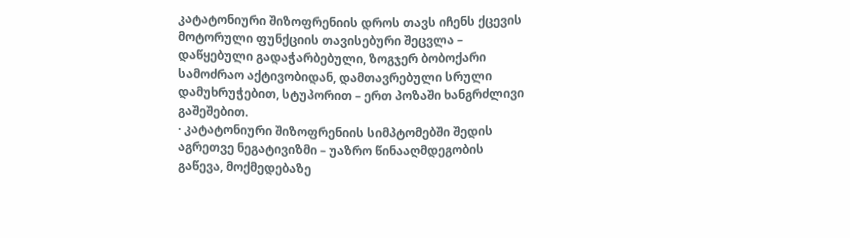კატატონიური შიზოფრენიის დროს თავს იჩენს ქცევის მოტორული ფუნქციის თავისებური შეცვლა – დაწყებული გადაჭარბებული, ზოგჯერ ბობოქარი სამოძრაო აქტივობიდან, დამთავრებული სრული დამუხრუჭებით, სტუპორით – ერთ პოზაში ხანგრძლივი გაშეშებით.
· კატატონიური შიზოფრენიის სიმპტომებში შედის აგრეთვე ნეგატივიზმი – უაზრო წინააღმდეგობის გაწევა, მოქმედებაზე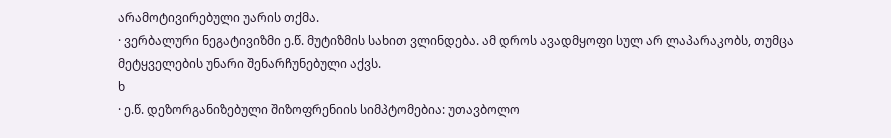არამოტივირებული უარის თქმა.
· ვერბალური ნეგატივიზმი ე.წ. მუტიზმის სახით ვლინდება. ამ დროს ავადმყოფი სულ არ ლაპარაკობს, თუმცა მეტყველების უნარი შენარჩუნებული აქვს.
ხ
· ე.წ. დეზორგანიზებული შიზოფრენიის სიმპტომებია: უთავბოლო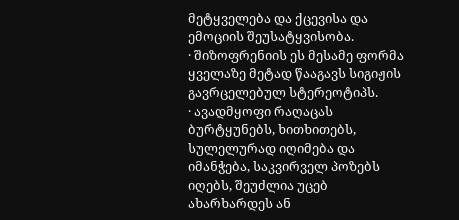მეტყველება და ქცევისა და ემოციის შეუსატყვისობა.
· შიზოფრენიის ეს მესამე ფორმა ყველაზე მეტად წააგავს სიგიჟის გავრცელებულ სტერეოტიპს.
· ავადმყოფი რაღაცას ბურტყუნებს, ხითხითებს, სულელურად იღიმება და იმანჭება, საკვირველ პოზებს იღებს, შეუძლია უცებ ახარხარდეს ან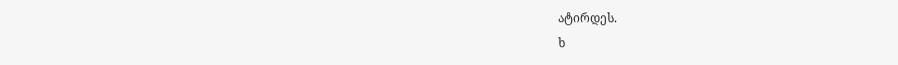ატირდეს.
ხ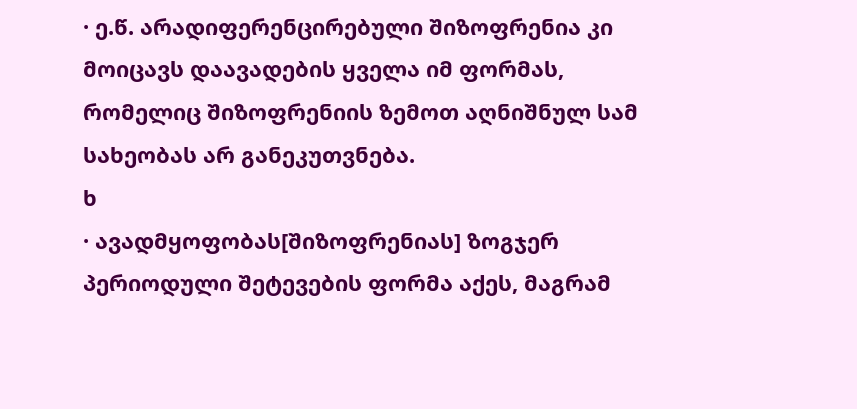· ე.წ. არადიფერენცირებული შიზოფრენია კი მოიცავს დაავადების ყველა იმ ფორმას, რომელიც შიზოფრენიის ზემოთ აღნიშნულ სამ სახეობას არ განეკუთვნება.
ხ
· ავადმყოფობას[შიზოფრენიას] ზოგჯერ პერიოდული შეტევების ფორმა აქეს, მაგრამ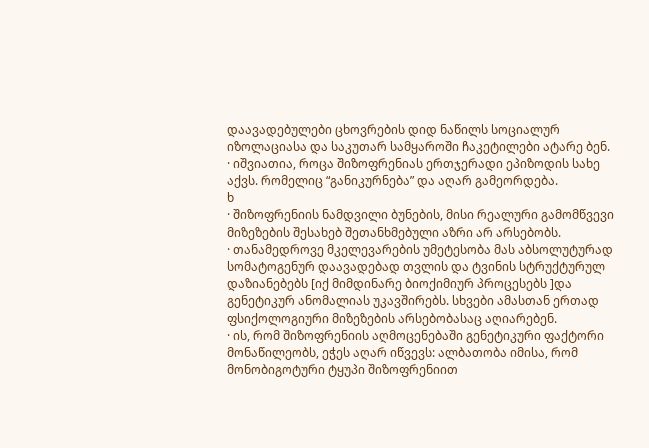დაავადებულები ცხოვრების დიდ ნაწილს სოციალურ იზოლაციასა და საკუთარ სამყაროში ჩაკეტილები ატარე ბენ.
· იშვიათია, როცა შიზოფრენიას ერთჯერადი ეპიზოდის სახე აქვს. რომელიც “განიკურნება” და აღარ გამეორდება.
ხ
· შიზოფრენიის ნამდვილი ბუნების, მისი რეალური გამომწვევი მიზეზების შესახებ შეთანხმებული აზრი არ არსებობს.
· თანამედროვე მკელევარების უმეტესობა მას აბსოლუტურად სომატოგენურ დაავადებად თვლის და ტვინის სტრუქტურულ დაზიანებებს [იქ მიმდინარე ბიოქიმიურ პროცესებს ]და გენეტიკურ ანომალიას უკავშირებს. სხვები ამასთან ერთად ფსიქოლოგიური მიზეზების არსებობასაც აღიარებენ.
· ის, რომ შიზოფრენიის აღმოცენებაში გენეტიკური ფაქტორი მონაწილეობს, ეჭეს აღარ იწვევს: ალბათობა იმისა, რომ მონობიგოტური ტყუპი შიზოფრენიით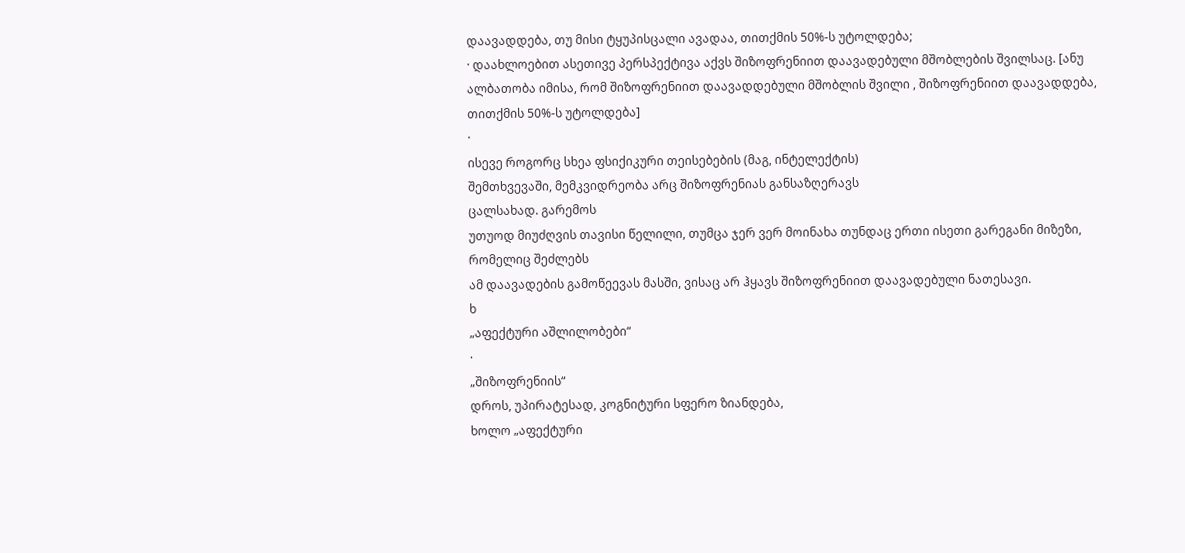დაავადდება, თუ მისი ტყუპისცალი ავადაა, თითქმის 50%-ს უტოლდება;
· დაახლოებით ასეთივე პერსპექტივა აქვს შიზოფრენიით დაავადებული მშობლების შვილსაც. [ანუ ალბათობა იმისა, რომ შიზოფრენიით დაავადდებული მშობლის შვილი , შიზოფრენიით დაავადდება, თითქმის 50%-ს უტოლდება]
·
ისევე როგორც სხეა ფსიქიკური თეისებების (მაგ, ინტელექტის)
შემთხვევაში, მემკვიდრეობა არც შიზოფრენიას განსაზღერავს
ცალსახად. გარემოს
უთუოდ მიუძღვის თავისი წელილი, თუმცა ჯერ ვერ მოინახა თუნდაც ერთი ისეთი გარეგანი მიზეზი, რომელიც შეძლებს
ამ დაავადების გამოწეევას მასში, ვისაც არ ჰყავს შიზოფრენიით დაავადებული ნათესავი.
ხ
„აფექტური აშლილობები“
·
„შიზოფრენიის“
დროს, უპირატესად, კოგნიტური სფერო ზიანდება,
ხოლო „აფექტური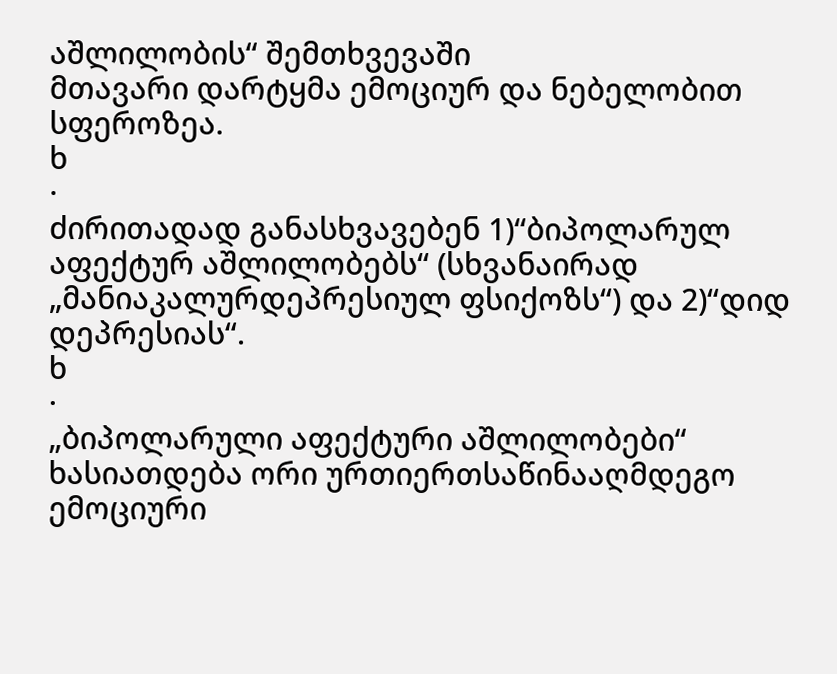აშლილობის“ შემთხვევაში
მთავარი დარტყმა ემოციურ და ნებელობით სფეროზეა.
ხ
·
ძირითადად განასხვავებენ 1)“ბიპოლარულ აფექტურ აშლილობებს“ (სხვანაირად „მანიაკალურდეპრესიულ ფსიქოზს“) და 2)“დიდ დეპრესიას“.
ხ
·
„ბიპოლარული აფექტური აშლილობები“ ხასიათდება ორი ურთიერთსაწინააღმდეგო
ემოციური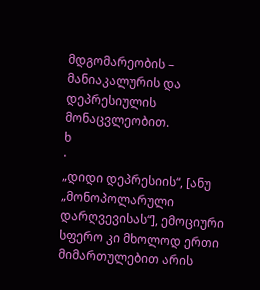მდგომარეობის – მანიაკალურის და დეპრესიულის მონაცვლეობით.
ხ
·
„დიდი დეპრესიის“, [ანუ „მონოპოლარული დარღვევისას“], ემოციური სფერო კი მხოლოდ ერთი
მიმართულებით არის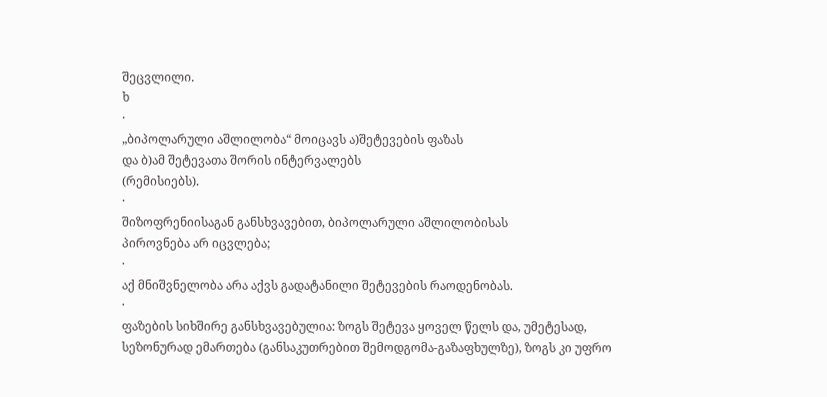შეცვლილი.
ხ
·
„ბიპოლარული აშლილობა“ მოიცავს ა)შეტევების ფაზას
და ბ)ამ შეტევათა შორის ინტერვალებს
(რემისიებს).
·
შიზოფრენიისაგან განსხვავებით, ბიპოლარული აშლილობისას
პიროვნება არ იცვლება;
·
აქ მნიშვნელობა არა აქვს გადატანილი შეტევების რაოდენობას.
·
ფაზების სიხშირე განსხვავებულია: ზოგს შეტევა ყოველ წელს და, უმეტესად,
სეზონურად ემართება (განსაკუთრებით შემოდგომა-გაზაფხულზე), ზოგს კი უფრო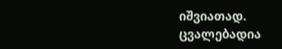იშვიათად. ცვალებადია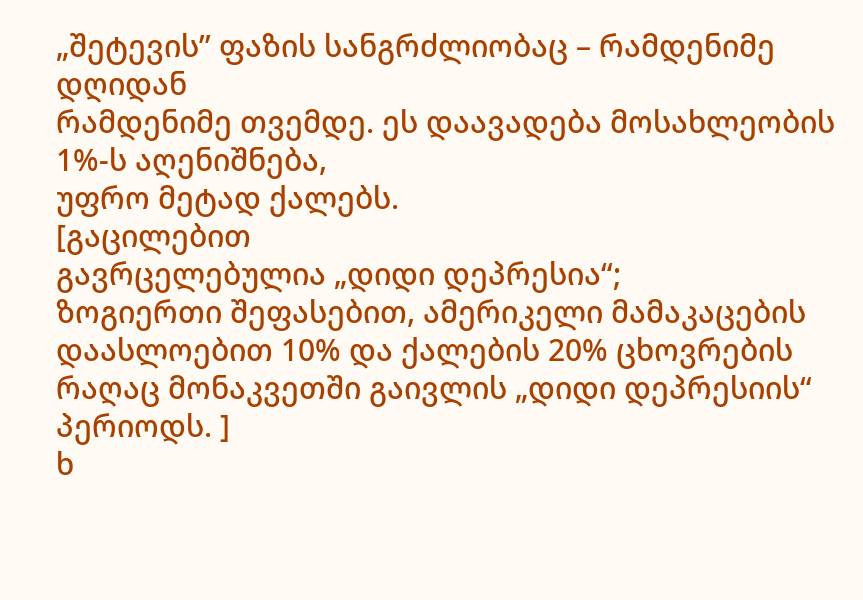„შეტევის’’ ფაზის სანგრძლიობაც – რამდენიმე დღიდან
რამდენიმე თვემდე. ეს დაავადება მოსახლეობის 1%-ს აღენიშნება,
უფრო მეტად ქალებს.
[გაცილებით
გავრცელებულია „დიდი დეპრესია“;
ზოგიერთი შეფასებით, ამერიკელი მამაკაცების დაასლოებით 10% და ქალების 20% ცხოვრების
რაღაც მონაკვეთში გაივლის „დიდი დეპრესიის“ პერიოდს. ]
ხ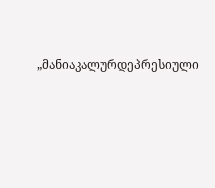„მანიაკალურდეპრესიული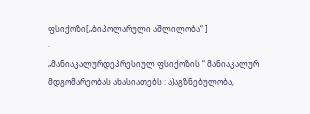ფსიქოზი[„ბიპოლარული აშლილობა“ ]
·
„მანიაკალურდეპრესიულ ფსიქოზის “ მანიაკალურ მდგომარეობას ახასიათებს : ა)აგზნებულობა,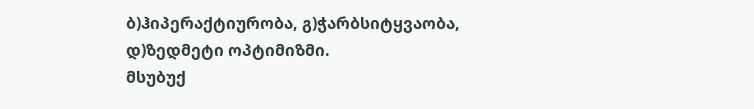ბ)ჰიპერაქტიურობა, გ)ჭარბსიტყვაობა, დ)ზედმეტი ოპტიმიზმი.
მსუბუქ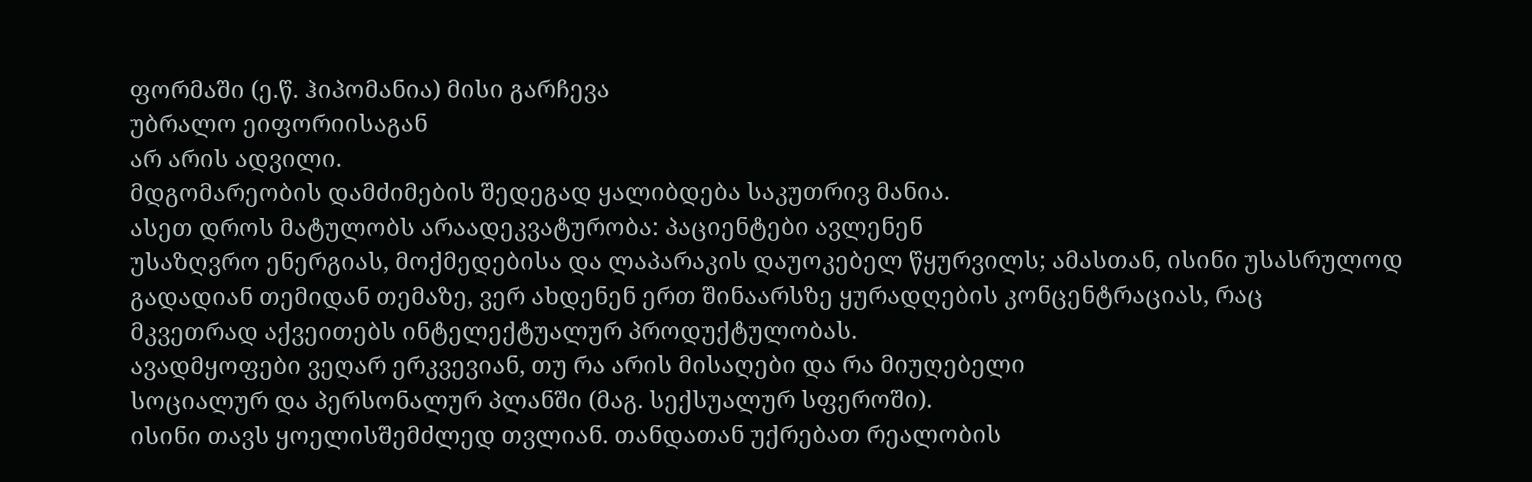ფორმაში (ე.წ. ჰიპომანია) მისი გარჩევა
უბრალო ეიფორიისაგან
არ არის ადვილი.
მდგომარეობის დამძიმების შედეგად ყალიბდება საკუთრივ მანია.
ასეთ დროს მატულობს არაადეკვატურობა: პაციენტები ავლენენ
უსაზღვრო ენერგიას, მოქმედებისა და ლაპარაკის დაუოკებელ წყურვილს; ამასთან, ისინი უსასრულოდ
გადადიან თემიდან თემაზე, ვერ ახდენენ ერთ შინაარსზე ყურადღების კონცენტრაციას, რაც
მკვეთრად აქვეითებს ინტელექტუალურ პროდუქტულობას.
ავადმყოფები ვეღარ ერკვევიან, თუ რა არის მისაღები და რა მიუღებელი
სოციალურ და პერსონალურ პლანში (მაგ. სექსუალურ სფეროში).
ისინი თავს ყოელისშემძლედ თვლიან. თანდათან უქრებათ რეალობის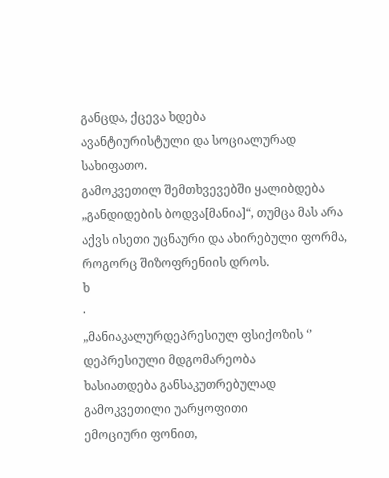განცდა, ქცევა ხდება
ავანტიურისტული და სოციალურად სახიფათო.
გამოკვეთილ შემთხვევებში ყალიბდება „განდიდების ბოდვა[მანია]“, თუმცა მას არა აქვს ისეთი უცნაური და ახირებული ფორმა,
როგორც შიზოფრენიის დროს.
ხ
·
„მანიაკალურდეპრესიულ ფსიქოზის ‘’ დეპრესიული მდგომარეობა
ხასიათდება განსაკუთრებულად გამოკვეთილი უარყოფითი
ემოციური ფონით,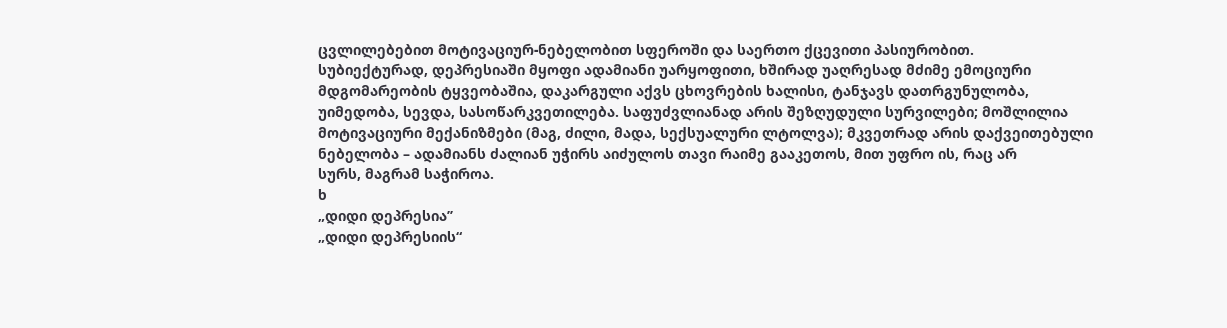ცვლილებებით მოტივაციურ-ნებელობით სფეროში და საერთო ქცევითი პასიურობით.
სუბიექტურად, დეპრესიაში მყოფი ადამიანი უარყოფითი, ხშირად უაღრესად მძიმე ემოციური
მდგომარეობის ტყვეობაშია, დაკარგული აქვს ცხოვრების ხალისი, ტანჯავს დათრგუნულობა,
უიმედობა, სევდა, სასოწარკვეთილება. საფუძვლიანად არის შეზღუდული სურვილები; მოშლილია
მოტივაციური მექანიზმები (მაგ, ძილი, მადა, სექსუალური ლტოლვა); მკვეთრად არის დაქვეითებული
ნებელობა – ადამიანს ძალიან უჭირს აიძულოს თავი რაიმე გააკეთოს, მით უფრო ის, რაც არ
სურს, მაგრამ საჭიროა.
ხ
„დიდი დეპრესია’’
„დიდი დეპრესიის“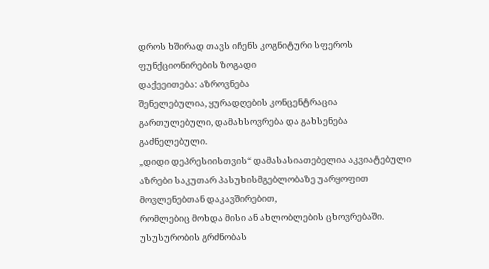დროს ხშირად თავს იჩენს კოგნიტური სფეროს ფუნქციონირების ზოგადი
დაქეეითება: აზროვნება
შენელებულია, ყურადღების კონცენტრაცია გართულებული, დამახსოვრება და გახსენება გაძნელებული.
„დიდი დეპრესიისთვის“ დამასასიათებელია აკვიატებული აზრები საკუთარ პასუხისმგებლობაზე უარყოფით მოვლენებთან დაკავშირებით,
რომლებიც მოხდა მისი ან ახლობლების ცხოვრებაში.
უსუსურობის გრძნობას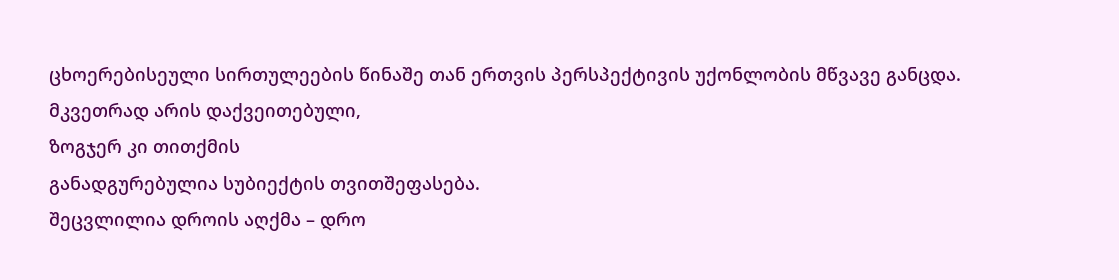ცხოერებისეული სირთულეების წინაშე თან ერთვის პერსპექტივის უქონლობის მწვავე განცდა.
მკვეთრად არის დაქვეითებული,
ზოგჯერ კი თითქმის
განადგურებულია სუბიექტის თვითშეფასება.
შეცვლილია დროის აღქმა – დრო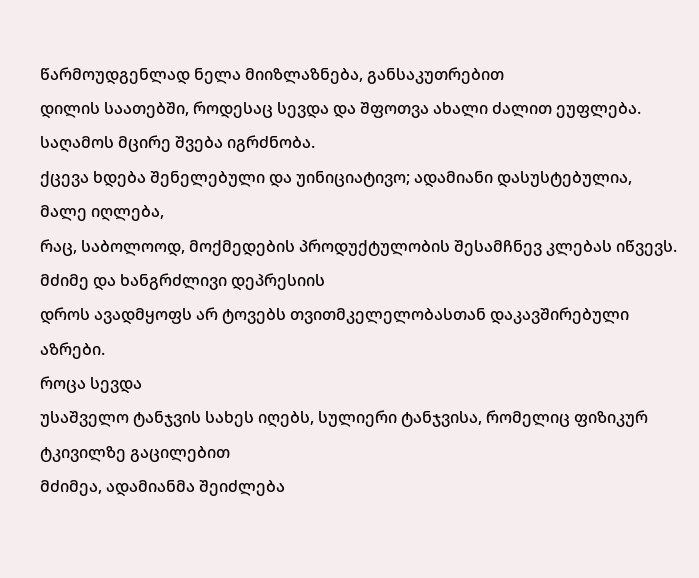წარმოუდგენლად ნელა მიიზლაზნება, განსაკუთრებით
დილის საათებში, როდესაც სევდა და შფოთვა ახალი ძალით ეუფლება.
საღამოს მცირე შვება იგრძნობა.
ქცევა ხდება შენელებული და უინიციატივო; ადამიანი დასუსტებულია, მალე იღლება,
რაც, საბოლოოდ, მოქმედების პროდუქტულობის შესამჩნევ კლებას იწვევს.
მძიმე და ხანგრძლივი დეპრესიის
დროს ავადმყოფს არ ტოვებს თვითმკელელობასთან დაკავშირებული
აზრები.
როცა სევდა
უსაშველო ტანჯვის სახეს იღებს, სულიერი ტანჯვისა, რომელიც ფიზიკურ ტკივილზე გაცილებით
მძიმეა, ადამიანმა შეიძლება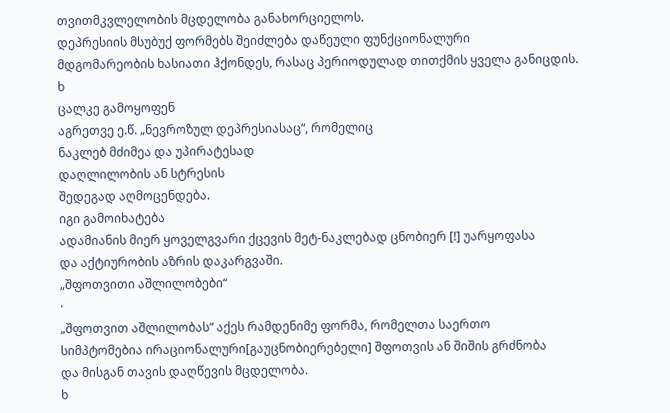თვითმკვლელობის მცდელობა განახორციელოს.
დეპრესიის მსუბუქ ფორმებს შეიძლება დაწეული ფუნქციონალური
მდგომარეობის ხასიათი ჰქონდეს, რასაც პერიოდულად თითქმის ყველა განიცდის.
ხ
ცალკე გამოყოფენ
აგრეთვე ე.წ. „ნევროზულ დეპრესიასაც“, რომელიც
ნაკლებ მძიმეა და უპირატესად
დაღლილობის ან სტრესის
შედეგად აღმოცენდება.
იგი გამოიხატება
ადამიანის მიერ ყოველგვარი ქცევის მეტ-ნაკლებად ცნობიერ [!] უარყოფასა
და აქტიურობის აზრის დაკარგვაში.
„შფოთვითი აშლილობები“
·
„შფოთვით აშლილობას“ აქეს რამდენიმე ფორმა, რომელთა საერთო
სიმპტომებია ირაციონალური[გაუცნობიერებელი] შფოთვის ან შიშის გრძნობა
და მისგან თავის დაღწევის მცდელობა.
ხ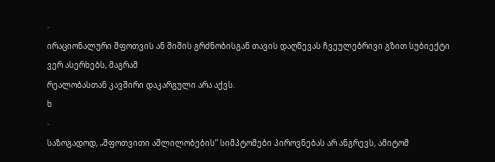·
ირაციონალური შფოთვის ან შიშის გრძნობისგან თავის დაღწევას ჩვეულებრივი გზით სუბიექტი ვერ ასერხებს, მაგრამ
რეალობასთან კავშირი დაკარგული არა აქვს.
ხ
·
საზოგადოდ, „შფოთვითი აშლილობების“ სიმპტომები პიროვნებას არ ანგრევს, ამიტომ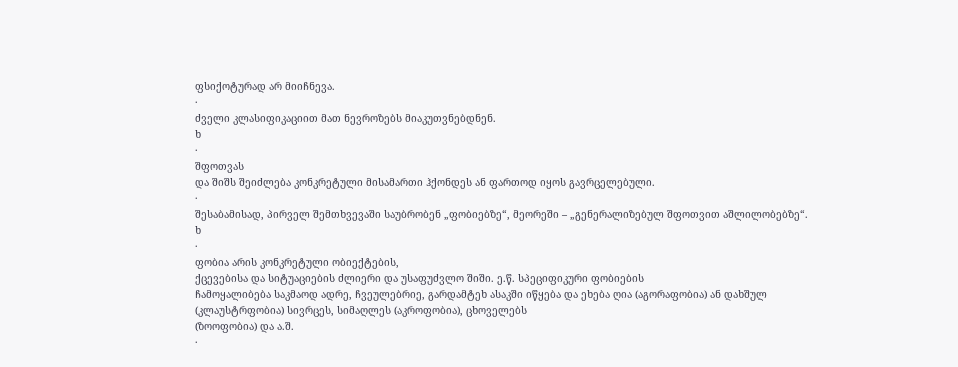ფსიქოტურად არ მიიჩნევა.
·
ძველი კლასიფიკაციით მათ ნევროზებს მიაკუთვნებდნენ.
ხ
·
შფოთვას
და შიშს შეიძლება კონკრეტული მისამართი ჰქონდეს ან ფართოდ იყოს გავრცელებული.
·
შესაბამისად, პირველ შემთხვევაში საუბრობენ „ფობიებზე“, მეორეში – „გენერალიზებულ შფოთვით აშლილობებზე“.
ხ
·
ფობია არის კონკრეტული ობიექტების,
ქცევებისა და სიტუაციების ძლიერი და უსაფუძვლო შიში. ე.წ. სპეციფიკური ფობიების
ჩამოყალიბება საკმაოდ ადრე, ჩვეულებრიე, გარდამტეხ ასაკში იწყება და ეხება ღია (აგორაფობია) ან დახშულ
(კლაუსტრფობია) სივრცეს, სიმაღლეს (აკროფობია), ცხოველებს
(ზოოფობია) და ა.შ.
·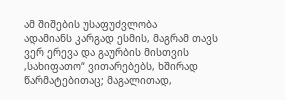ამ შიშების უსაფუძვლობა
ადამიანს კარგად ესმის, მაგრამ თავს ვერ ერევა და გაურბის მისთვის ,სახიფათო“ ვითარებებს, ხშირად
წარმატებითაც; მაგალითად,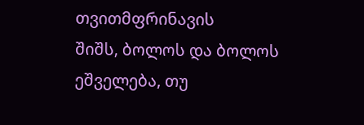თვითმფრინავის
შიშს, ბოლოს და ბოლოს ეშველება, თუ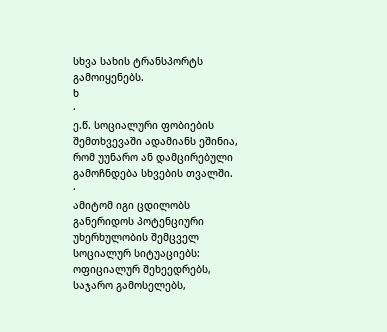სხვა სახის ტრანსპორტს გამოიყენებს.
ხ
·
ე.წ. სოციალური ფობიების შემთხვევაში ადამიანს ეშინია, რომ უუნარო ან დამცირებული გამოჩნდება სხვების თვალში.
·
ამიტომ იგი ცდილობს განერიდოს პოტენციური
უხერხულობის შემცველ სოციალურ სიტუაციებს: ოფიციალურ შეხეედრებს, საჯარო გამოსელებს,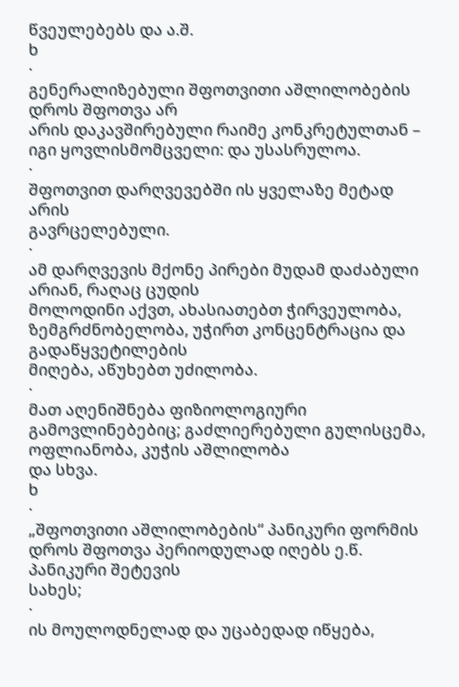წვეულებებს და ა.შ.
ხ
·
გენერალიზებული შფოთვითი აშლილობების დროს შფოთვა არ
არის დაკავშირებული რაიმე კონკრეტულთან – იგი ყოვლისმომცველი: და უსასრულოა.
·
შფოთვით დარღვევებში ის ყველაზე მეტად არის
გავრცელებული.
·
ამ დარღვევის მქონე პირები მუდამ დაძაბული არიან, რაღაც ცუდის
მოლოდინი აქვთ, ახასიათებთ ჭირვეულობა, ზემგრძნობელობა, უჭირთ კონცენტრაცია და გადაწყვეტილების
მიღება, აწუხებთ უძილობა.
·
მათ აღენიშნება ფიზიოლოგიური გამოვლინებებიც; გაძლიერებული გულისცემა, ოფლიანობა, კუჭის აშლილობა
და სხვა.
ხ
·
„შფოთვითი აშლილობების“ პანიკური ფორმის დროს შფოთვა პერიოდულად იღებს ე.წ. პანიკური შეტევის
სახეს;
·
ის მოულოდნელად და უცაბედად იწყება,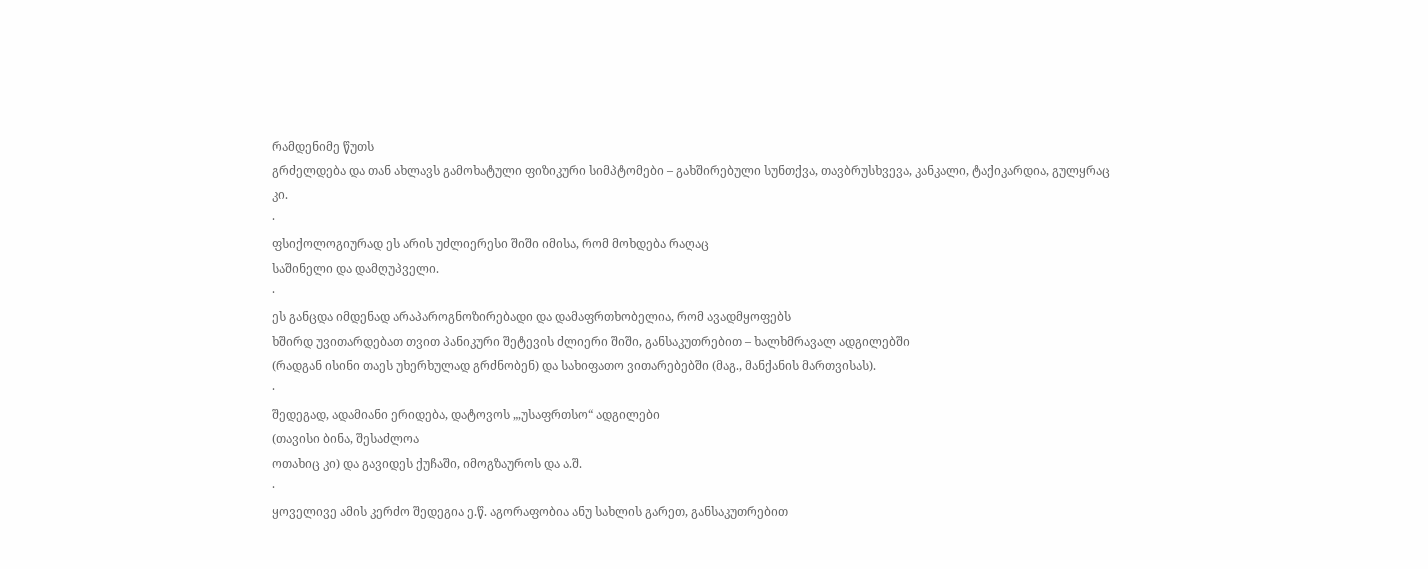რამდენიმე წუთს
გრძელდება და თან ახლავს გამოხატული ფიზიკური სიმპტომები – გახშირებული სუნთქვა, თავბრუსხვევა, კანკალი, ტაქიკარდია, გულყრაც
კი.
·
ფსიქოლოგიურად ეს არის უძლიერესი შიში იმისა, რომ მოხდება რაღაც
საშინელი და დამღუპველი.
·
ეს განცდა იმდენად არაპაროგნოზირებადი და დამაფრთხობელია, რომ ავადმყოფებს
ხშირდ უვითარდებათ თვით პანიკური შეტევის ძლიერი შიში, განსაკუთრებით – ხალხმრავალ ადგილებში
(რადგან ისინი თაეს უხერხულად გრძნობენ) და სახიფათო ვითარებებში (მაგ., მანქანის მართვისას).
·
შედეგად, ადამიანი ერიდება, დატოვოს „,უსაფრთსო“ ადგილები
(თავისი ბინა, შესაძლოა
ოთახიც კი) და გავიდეს ქუჩაში, იმოგზაუროს და ა.შ.
·
ყოველივე ამის კერძო შედეგია ე.წ. აგორაფობია ანუ სახლის გარეთ, განსაკუთრებით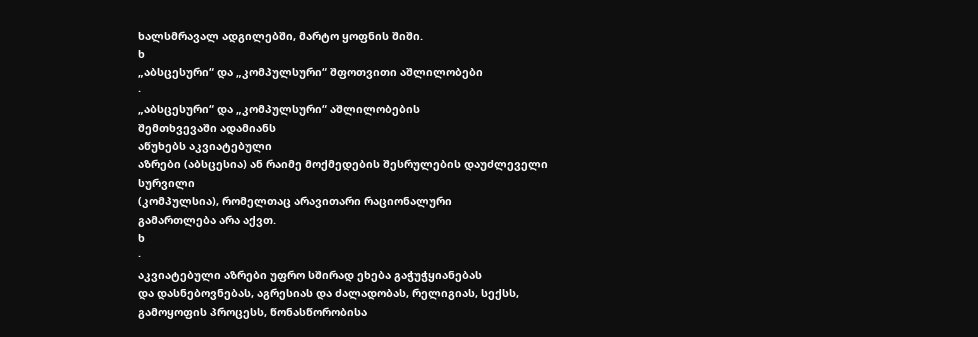ხალსმრავალ ადგილებში, მარტო ყოფნის შიში.
ხ
„აბსცესური“ და „კომპულსური“ შფოთვითი აშლილობები
·
„აბსცესური“ და „კომპულსური“ აშლილობების
შემთხვევაში ადამიანს
აწუხებს აკვიატებული
აზრები (აბსცესია) ან რაიმე მოქმედების შესრულების დაუძლეველი სურვილი
(კომპულსია), რომელთაც არავითარი რაციონალური
გამართლება არა აქვთ.
ხ
·
აკვიატებული აზრები უფრო სშირად ეხება გაჭუჭყიანებას
და დასნებოვნებას, აგრესიას და ძალადობას, რელიგიას, სექსს, გამოყოფის პროცესს, წონასწორობისა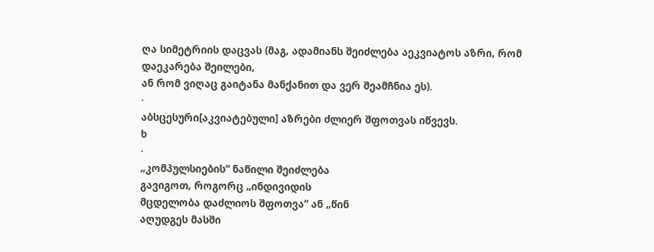ღა სიმეტრიის დაცვას (მაგ, ადამიანს შეიძლება აეკვიატოს აზრი, რომ დაეკარება შეილები,
ან რომ ვიღაც გაიტანა მანქანით და ვერ შეამჩნია ეს).
·
აბსცესური[აკვიატებული] აზრები ძლიერ შფოთვას იწვევს.
ხ
·
„კომპულსიების“ ნაწილი შეიძლება
გავიგოთ, როგორც „ინდივიდის
მცდელობა დაძლიოს შფოთვა“ ან „წინ
აღუდგეს მასში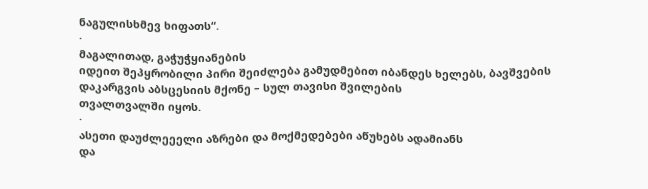ნაგულისხმევ ხიფათს“.
·
მაგალითად, გაჭუჭყიანების
იდეით შეპყრობილი პირი შეიძლება გამუდმებით იბანდეს ხელებს, ბავშვების დაკარგვის აბსცესიის მქონე – სულ თავისი შვილების
თვალთვალში იყოს.
·
ასეთი დაუძლეეელი აზრები და მოქმედებები აწუხებს ადამიანს
და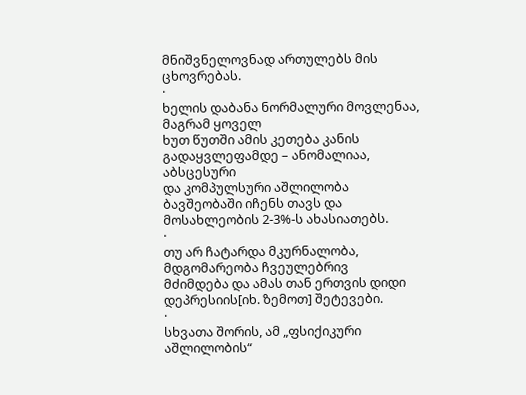მნიშვნელოვნად ართულებს მის ცხოვრებას.
·
ხელის დაბანა ნორმალური მოვლენაა, მაგრამ ყოველ
ხუთ წუთში ამის კეთება კანის გადაყვლეფამდე – ანომალიაა, აბსცესური
და კომპულსური აშლილობა ბავშეობაში იჩენს თავს და მოსახლეობის 2-3%-ს ახასიათებს.
·
თუ არ ჩატარდა მკურნალობა, მდგომარეობა ჩვეულებრივ
მძიმდება და ამას თან ერთვის დიდი დეპრესიის[იხ. ზემოთ] შეტევები.
·
სხვათა შორის, ამ „ფსიქიკური აშლილობის“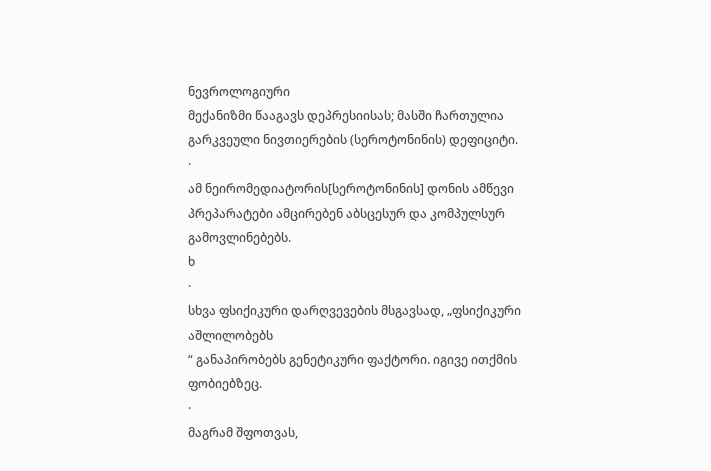ნევროლოგიური
მექანიზმი წააგავს დეპრესიისას; მასში ჩართულია
გარკვეული ნივთიერების (სეროტონინის) დეფიციტი.
·
ამ ნეირომედიატორის[სეროტონინის] დონის ამწევი პრეპარატები ამცირებენ აბსცესურ და კომპულსურ
გამოვლინებებს.
ხ
·
სხვა ფსიქიკური დარღვევების მსგავსად, „ფსიქიკური აშლილობებს
“ განაპირობებს გენეტიკური ფაქტორი. იგივე ითქმის ფობიებზეც.
·
მაგრამ შფოთვას,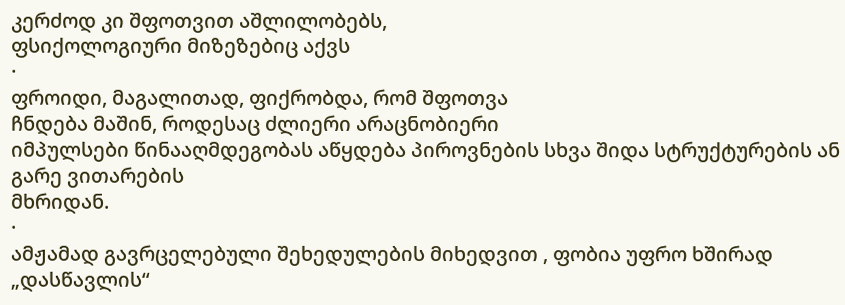კერძოდ კი შფოთვით აშლილობებს,
ფსიქოლოგიური მიზეზებიც აქვს
·
ფროიდი, მაგალითად, ფიქრობდა, რომ შფოთვა
ჩნდება მაშინ, როდესაც ძლიერი არაცნობიერი
იმპულსები წინააღმდეგობას აწყდება პიროვნების სხვა შიდა სტრუქტურების ან გარე ვითარების
მხრიდან.
·
ამჟამად გავრცელებული შეხედულების მიხედვით , ფობია უფრო ხშირად
„დასწავლის“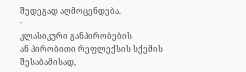შედეგად აღმოცენდება.
·
კლასიკური განპირობების
ან პირობითი რეფლექსის სქემის შესაბამისად,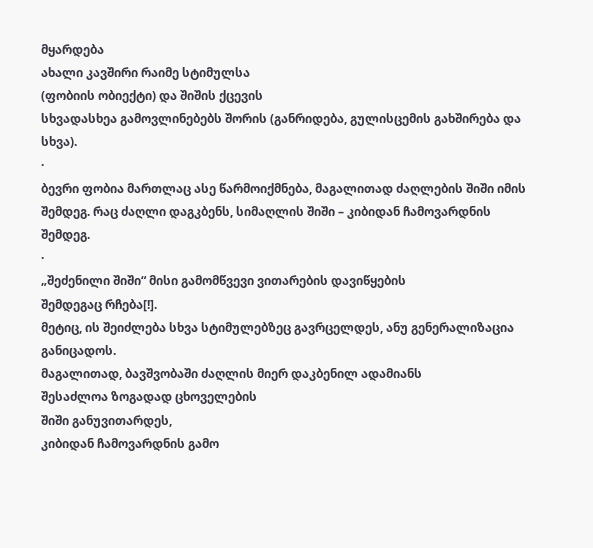მყარდება
ახალი კავშირი რაიმე სტიმულსა
(ფობიის ობიექტი) და შიშის ქცევის
სხვადასხეა გამოვლინებებს შორის (განრიდება, გულისცემის გახშირება და სხვა).
·
ბევრი ფობია მართლაც ასე წარმოიქმნება, მაგალითად ძაღლების შიში იმის შემდეგ. რაც ძაღლი დაგკბენს, სიმაღლის შიში – კიბიდან ჩამოვარდნის შემდეგ.
·
„შეძენილი შიში“ მისი გამომწვევი ვითარების დავიწყების
შემდეგაც რჩება[!].
მეტიც, ის შეიძლება სხვა სტიმულებზეც გავრცელდეს, ანუ გენერალიზაცია განიცადოს.
მაგალითად, ბავშვობაში ძაღლის მიერ დაკბენილ ადამიანს
შესაძლოა ზოგადად ცხოველების
შიში განუვითარდეს,
კიბიდან ჩამოვარდნის გამო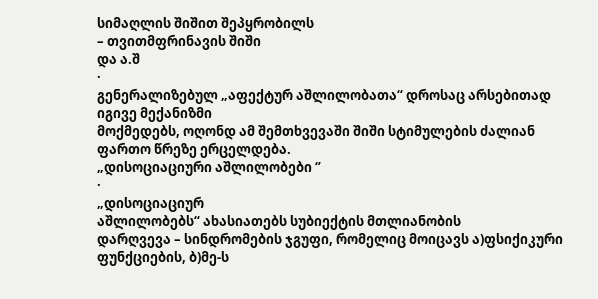სიმაღლის შიშით შეპყრობილს
– თვითმფრინავის შიში
და ა.შ
·
გენერალიზებულ „აფექტურ აშლილობათა“ დროსაც არსებითად იგივე მექანიზმი
მოქმედებს, ოღონდ ამ შემთხვევაში შიში სტიმულების ძალიან ფართო წრეზე ერცელდება.
„დისოციაციური აშლილობები ‘’
·
„დისოციაციურ
აშლილობებს“ ახასიათებს სუბიექტის მთლიანობის
დარღვევა – სინდრომების ჯგუფი, რომელიც მოიცავს ა)ფსიქიკური ფუნქციების, ბ)მე-ს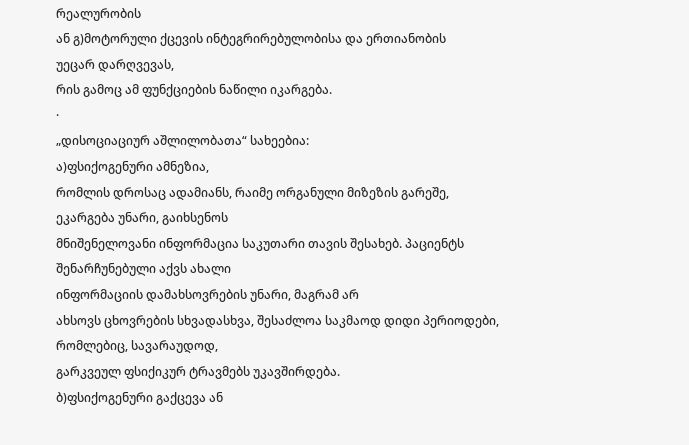რეალურობის
ან გ)მოტორული ქცევის ინტეგრირებულობისა და ერთიანობის
უეცარ დარღვევას,
რის გამოც ამ ფუნქციების ნაწილი იკარგება.
·
„დისოციაციურ აშლილობათა“ სახეებია:
ა)ფსიქოგენური ამნეზია,
რომლის დროსაც ადამიანს, რაიმე ორგანული მიზეზის გარეშე, ეკარგება უნარი, გაიხსენოს
მნიშენელოვანი ინფორმაცია საკუთარი თავის შესახებ. პაციენტს შენარჩუნებული აქვს ახალი
ინფორმაციის დამახსოვრების უნარი, მაგრამ არ
ახსოვს ცხოვრების სხვადასხვა, შესაძლოა საკმაოდ დიდი პერიოდები, რომლებიც, სავარაუდოდ,
გარკვეულ ფსიქიკურ ტრავმებს უკავშირდება.
ბ)ფსიქოგენური გაქცევა ან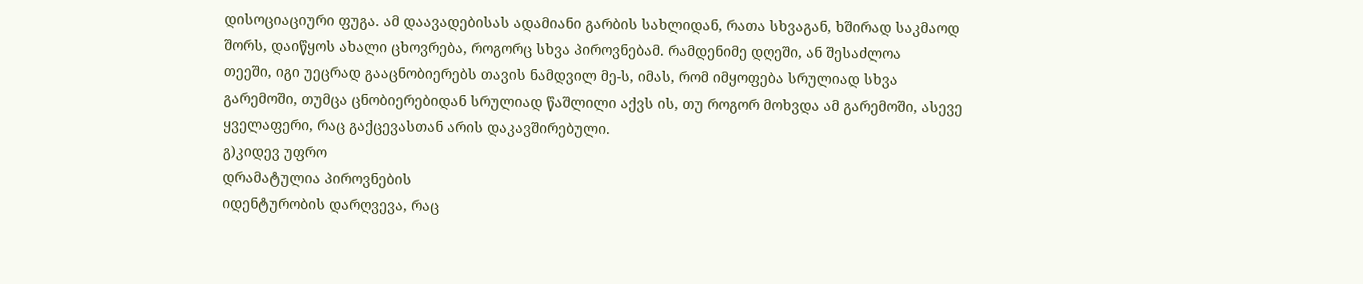დისოციაციური ფუგა. ამ დაავადებისას ადამიანი გარბის სახლიდან, რათა სხვაგან, ხშირად საკმაოდ
შორს, დაიწყოს ახალი ცხოვრება, როგორც სხვა პიროვნებამ. რამდენიმე დღეში, ან შესაძლოა
თეეში, იგი უეცრად გააცნობიერებს თავის ნამდვილ მე-ს, იმას, რომ იმყოფება სრულიად სხვა
გარემოში, თუმცა ცნობიერებიდან სრულიად წაშლილი აქვს ის, თუ როგორ მოხვდა ამ გარემოში, ასევე
ყველაფერი, რაც გაქცევასთან არის დაკავშირებული.
გ)კიდევ უფრო
დრამატულია პიროვნების
იდენტურობის დარღვევა, რაც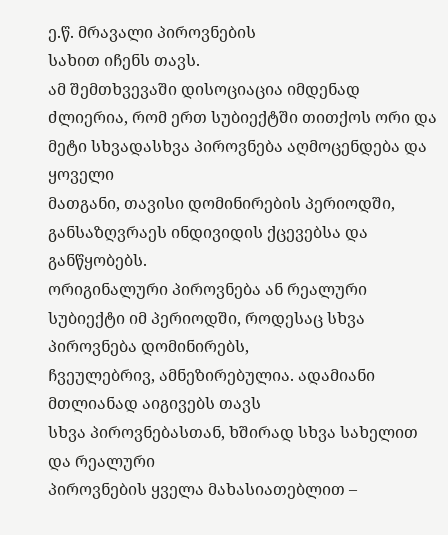ე.წ. მრავალი პიროვნების
სახით იჩენს თავს.
ამ შემთხვევაში დისოციაცია იმდენად ძლიერია, რომ ერთ სუბიექტში თითქოს ორი და მეტი სხვადასხვა პიროვნება აღმოცენდება და ყოველი
მათგანი, თავისი დომინირების პერიოდში, განსაზღვრაეს ინდივიდის ქცევებსა და განწყობებს.
ორიგინალური პიროვნება ან რეალური სუბიექტი იმ პერიოდში, როდესაც სხვა პიროვნება დომინირებს,
ჩვეულებრივ, ამნეზირებულია. ადამიანი მთლიანად აიგივებს თავს
სხვა პიროვნებასთან, ხშირად სხვა სახელით და რეალური
პიროვნების ყველა მახასიათებლით –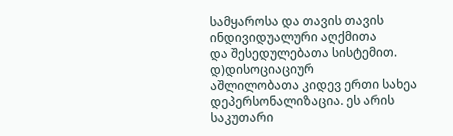სამყაროსა და თავის თავის ინდივიდუალური აღქმითა
და შესედულებათა სისტემით.
დ)დისოციაციურ
აშლილობათა კიდევ ერთი სახეა დეპერსონალიზაცია. ეს არის
საკუთარი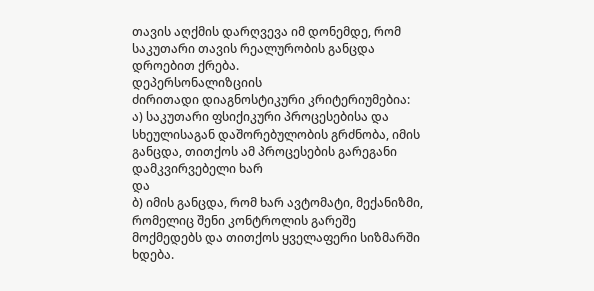თავის აღქმის დარღვევა იმ დონემდე, რომ საკუთარი თავის რეალურობის განცდა
დროებით ქრება.
დეპერსონალიზციის
ძირითადი დიაგნოსტიკური კრიტერიუმებია:
ა) საკუთარი ფსიქიკური პროცესებისა და სხეულისაგან დაშორებულობის გრძნობა, იმის
განცდა, თითქოს ამ პროცესების გარეგანი დამკვირვებელი ხარ
და
ბ) იმის განცდა, რომ ხარ ავტომატი, მექანიზმი, რომელიც შენი კონტროლის გარეშე
მოქმედებს და თითქოს ყველაფერი სიზმარში ხდება.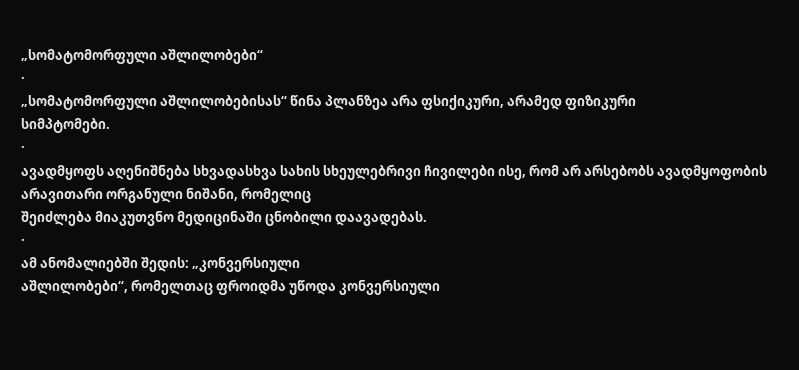„სომატომორფული აშლილობები“
·
„სომატომორფული აშლილობებისას“ წინა პლანზეა არა ფსიქიკური, არამედ ფიზიკური
სიმპტომები.
·
ავადმყოფს აღენიშნება სხვადასხვა სახის სხეულებრივი ჩივილები ისე, რომ არ არსებობს ავადმყოფობის არავითარი ორგანული ნიშანი, რომელიც
შეიძლება მიაკუთვნო მედიცინაში ცნობილი დაავადებას.
·
ამ ანომალიებში შედის: „კონვერსიული
აშლილობები“, რომელთაც ფროიდმა უწოდა კონვერსიული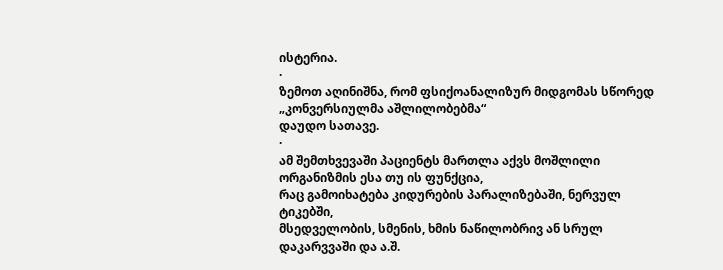ისტერია.
·
ზემოთ აღინიშნა, რომ ფსიქოანალიზურ მიდგომას სწორედ
„კონვერსიულმა აშლილობებმა“
დაუდო სათავე.
·
ამ შემთხვევაში პაციენტს მართლა აქვს მოშლილი ორგანიზმის ესა თუ ის ფუნქცია,
რაც გამოიხატება კიდურების პარალიზებაში, ნერვულ ტიკებში,
მსედველობის, სმენის, ხმის ნაწილობრივ ან სრულ დაკარვვაში და ა.შ.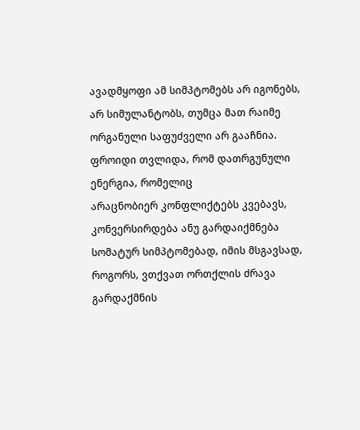ავადმყოფი ამ სიმპტომებს არ იგონებს,
არ სიმულანტობს, თუმცა მათ რაიმე ორგანული საფუძველი არ გააჩნია.
ფროიდი თვლიდა, რომ დათრგუნული ენერგია, რომელიც
არაცნობიერ კონფლიქტებს კვებავს, კონვერსირდება ანუ გარდაიქმნება
სომატურ სიმპტომებად, იმის მსგავსად, როგორს, ვთქვათ ორთქლის ძრავა გარდაქმნის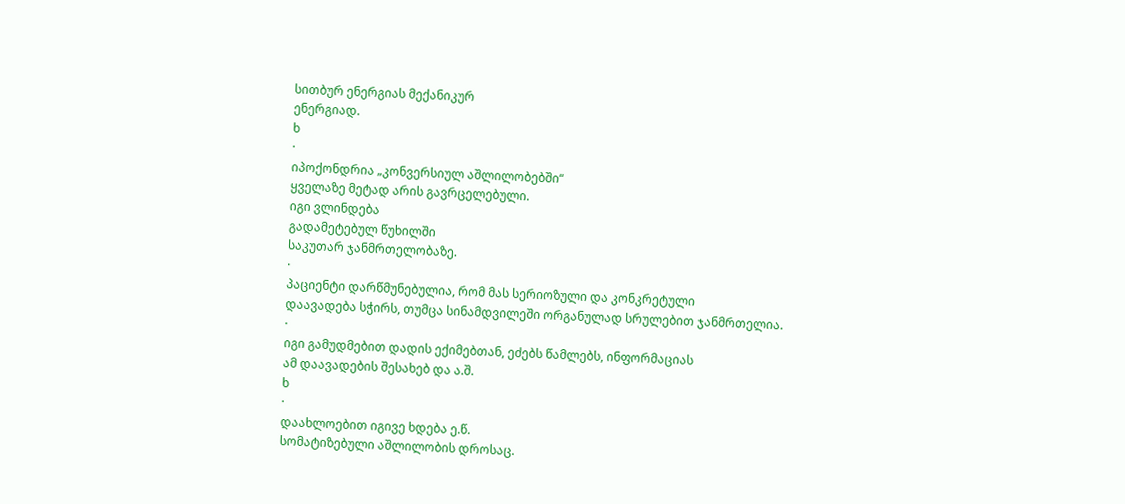სითბურ ენერგიას მექანიკურ
ენერგიად.
ხ
·
იპოქონდრია „კონვერსიულ აშლილობებში“
ყველაზე მეტად არის გავრცელებული.
იგი ვლინდება
გადამეტებულ წუხილში
საკუთარ ჯანმრთელობაზე.
·
პაციენტი დარწმუნებულია, რომ მას სერიოზული და კონკრეტული
დაავადება სჭირს, თუმცა სინამდვილეში ორგანულად სრულებით ჯანმრთელია.
·
იგი გამუდმებით დადის ექიმებთან, ეძებს წამლებს, ინფორმაციას
ამ დაავადების შესახებ და ა.შ.
ხ
·
დაახლოებით იგივე ხდება ე.წ.
სომატიზებული აშლილობის დროსაც.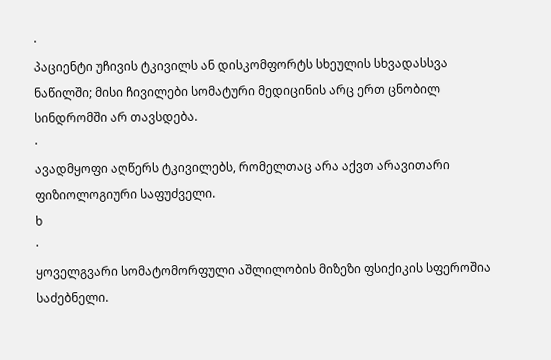·
პაციენტი უჩივის ტკივილს ან დისკომფორტს სხეულის სხვადასსვა
ნაწილში; მისი ჩივილები სომატური მედიცინის არც ერთ ცნობილ სინდრომში არ თავსდება.
·
ავადმყოფი აღწერს ტკივილებს, რომელთაც არა აქვთ არავითარი
ფიზიოლოგიური საფუძველი.
ხ
·
ყოველგვარი სომატომორფული აშლილობის მიზეზი ფსიქიკის სფეროშია საძებნელი.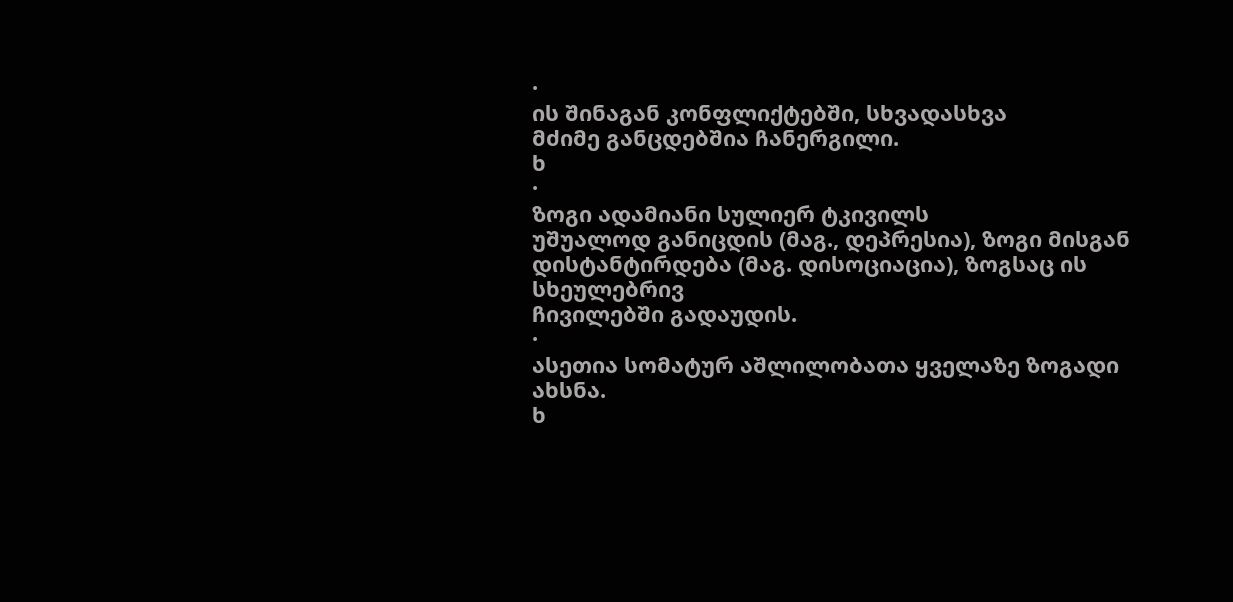·
ის შინაგან კონფლიქტებში, სხვადასხვა
მძიმე განცდებშია ჩანერგილი.
ხ
·
ზოგი ადამიანი სულიერ ტკივილს
უშუალოდ განიცდის (მაგ., დეპრესია), ზოგი მისგან დისტანტირდება (მაგ. დისოციაცია), ზოგსაც ის სხეულებრივ
ჩივილებში გადაუდის.
·
ასეთია სომატურ აშლილობათა ყველაზე ზოგადი ახსნა.
ხ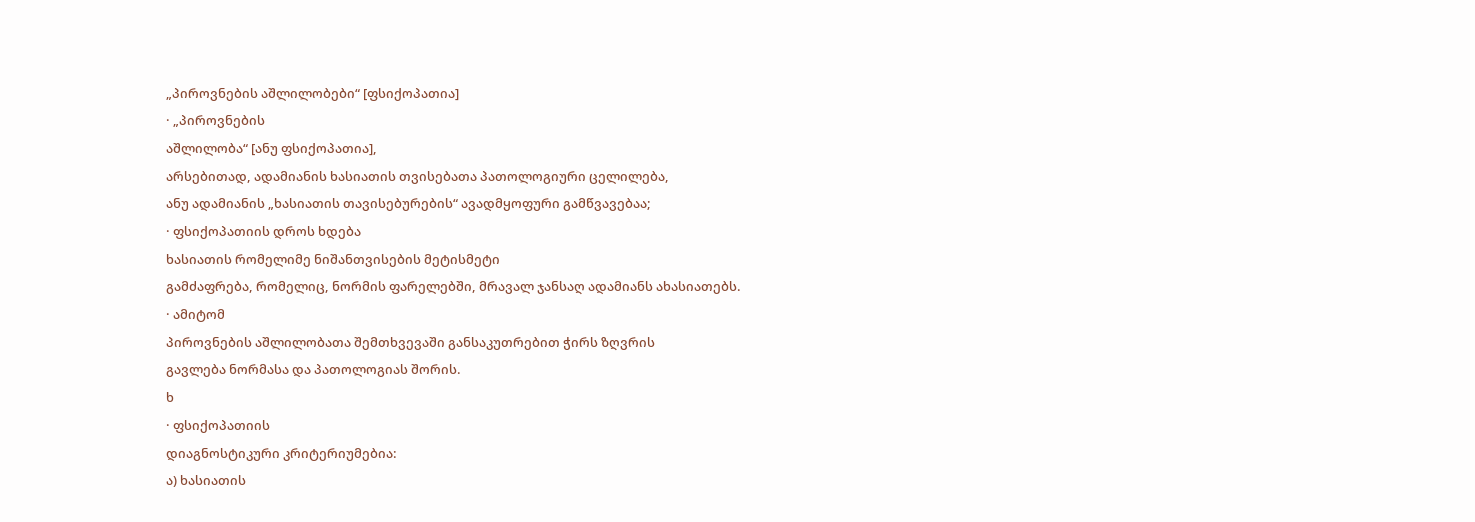„პიროვნების აშლილობები“ [ფსიქოპათია]
· „პიროვნების
აშლილობა“ [ანუ ფსიქოპათია],
არსებითად, ადამიანის ხასიათის თვისებათა პათოლოგიური ცელილება,
ანუ ადამიანის „ხასიათის თავისებურების“ ავადმყოფური გამწვავებაა;
· ფსიქოპათიის დროს ხდება
ხასიათის რომელიმე ნიშანთვისების მეტისმეტი
გამძაფრება, რომელიც, ნორმის ფარელებში, მრავალ ჯანსაღ ადამიანს ახასიათებს.
· ამიტომ
პიროვნების აშლილობათა შემთხვევაში განსაკუთრებით ჭირს ზღვრის
გავლება ნორმასა და პათოლოგიას შორის.
ხ
· ფსიქოპათიის
დიაგნოსტიკური კრიტერიუმებია:
ა) ხასიათის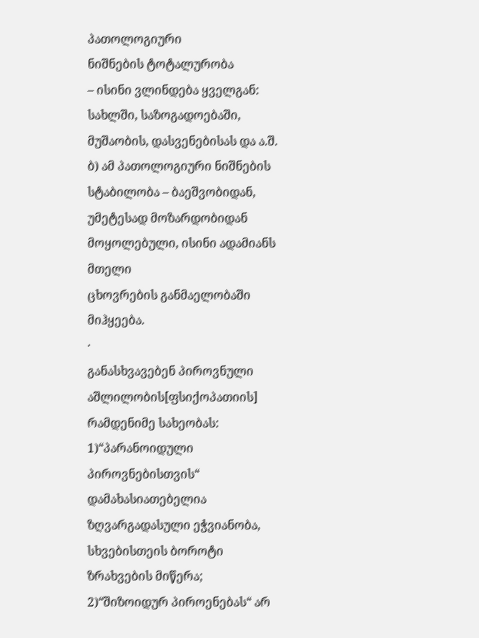პათოლოგიური
ნიშნების ტოტალურობა
– ისინი ვლინდება ყველგან: სახლში, საზოგადოებაში, მუშაობის, დასვენებისას და ა.შ.
ბ) ამ პათოლოგიური ნიშნების სტაბილობა – ბაეშვობიდან, უმეტესად მოზარდობიდან მოყოლებული, ისინი ადამიანს მთელი
ცხოვრების განმაელობაში
მიჰყეება.
·
განასხვავებენ პიროვნული აშლილობის[ფსიქოპათიის] რამდენიმე სახეობას:
1)“პარანოიდული პიროვნებისთვის“ დამახასიათებელია ზღვარგადასული ეჭვიანობა, სხვებისთეის ბოროტი
ზრახვების მიწერა;
2)“შიზოიდურ პიროენებას“ არ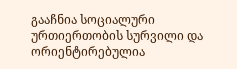გააჩნია სოციალური ურთიერთობის სურვილი და ორიენტირებულია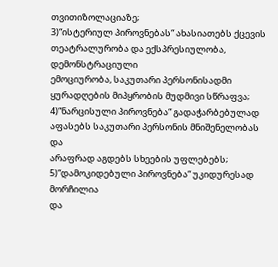თვითიზოლაციაზე;
3)“ისტერიულ პიროვნებას“ ახასიათებს ქცევის თეატრალურობა და ექსპრესიულობა, დემონსტრაციული
ემოციურობა, საკუთარი პერსონისადმი ყურადღების მიპყრობის მუდმივი სწრაფვა;
4)“ნარცისული პიროვნება“ გადაჭარბებულად აფასებს საკუთარი პერსონის მნიშენელობას და
არაფრად აგდებს სხეების უფლებებს;
5)“დამოკიდებული პიროვნება“ უკიდურესად მორჩილია
და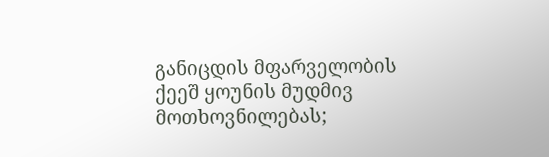განიცდის მფარველობის ქეეშ ყოუნის მუდმივ მოთხოვნილებას;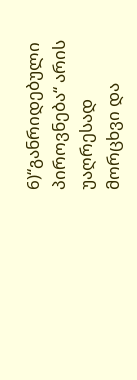6)“განრიდებული პიროვნება“ არის უაღრესად
მორცხვი და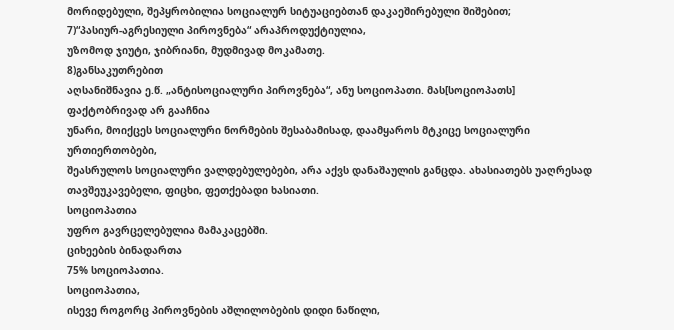მორიდებული, შეპყრობილია სოციალურ სიტუაციებთან დაკაეშირებული შიშებით;
7)“პასიურ-აგრესიული პიროვნება“ არაპროდუქტიულია,
უზომოდ ჯიუტი, ჯიბრიანი, მუდმივად მოკამათე.
8)განსაკუთრებით
აღსანიშნავია ე.წ. „ანტისოციალური პიროვნება“, ანუ სოციოპათი. მას[სოციოპათს] ფაქტობრივად არ გააჩნია
უნარი, მოიქცეს სოციალური ნორმების შესაბამისად, დაამყაროს მტკიცე სოციალური ურთიერთობები,
შეასრულოს სოციალური ვალდებულებები, არა აქვს დანაშაულის განცდა. ახასიათებს უაღრესად
თავშეუკავებელი, ფიცხი, ფეთქებადი ხასიათი.
სოციოპათია
უფრო გავრცელებულია მამაკაცებში.
ციხეების ბინადართა
75% სოციოპათია.
სოციოპათია,
ისევე როგორც პიროვნების აშლილობების დიდი ნაწილი,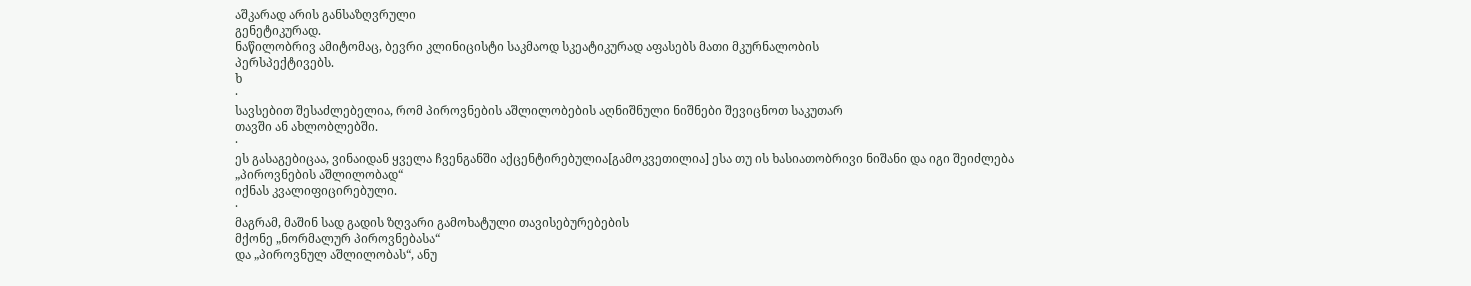აშკარად არის განსაზღვრული
გენეტიკურად.
ნაწილობრივ ამიტომაც, ბევრი კლინიცისტი საკმაოდ სკეატიკურად აფასებს მათი მკურნალობის
პერსპექტივებს.
ხ
·
სავსებით შესაძლებელია, რომ პიროვნების აშლილობების აღნიშნული ნიშნები შევიცნოთ საკუთარ
თავში ან ახლობლებში.
·
ეს გასაგებიცაა, ვინაიდან ყველა ჩვენგანში აქცენტირებულია[გამოკვეთილია] ესა თუ ის ხასიათობრივი ნიშანი და იგი შეიძლება
„პიროვნების აშლილობად“
იქნას კვალიფიცირებული.
·
მაგრამ, მაშინ სად გადის ზღვარი გამოხატული თავისებურებების
მქონე „ნორმალურ პიროვნებასა“
და „პიროვნულ აშლილობას“, ანუ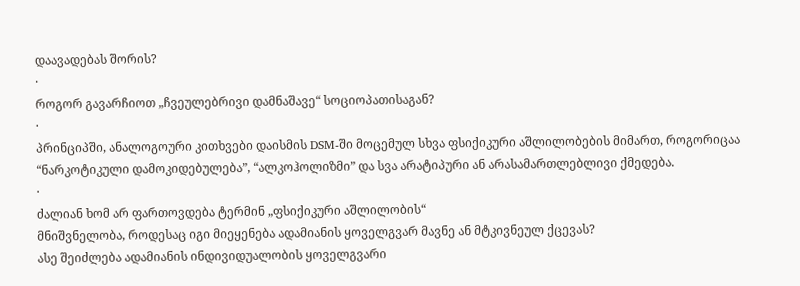დაავადებას შორის?
·
როგორ გავარჩიოთ „ჩვეულებრივი დამნაშავე“ სოციოპათისაგან?
·
პრინციპში, ანალოგოური კითხვები დაისმის DSM-ში მოცემულ სხვა ფსიქიკური აშლილობების მიმართ, როგორიცაა “ნარკოტიკული დამოკიდებულება”, “ალკოჰოლიზმი” და სვა არატიპური ან არასამართლებლივი ქმედება.
·
ძალიან ხომ არ ფართოვდება ტერმინ „ფსიქიკური აშლილობის“
მნიშვნელობა, როდესაც იგი მიეყენება ადამიანის ყოველგვარ მავნე ან მტკივნეულ ქცევას?
ასე შეიძლება ადამიანის ინდივიდუალობის ყოველგვარი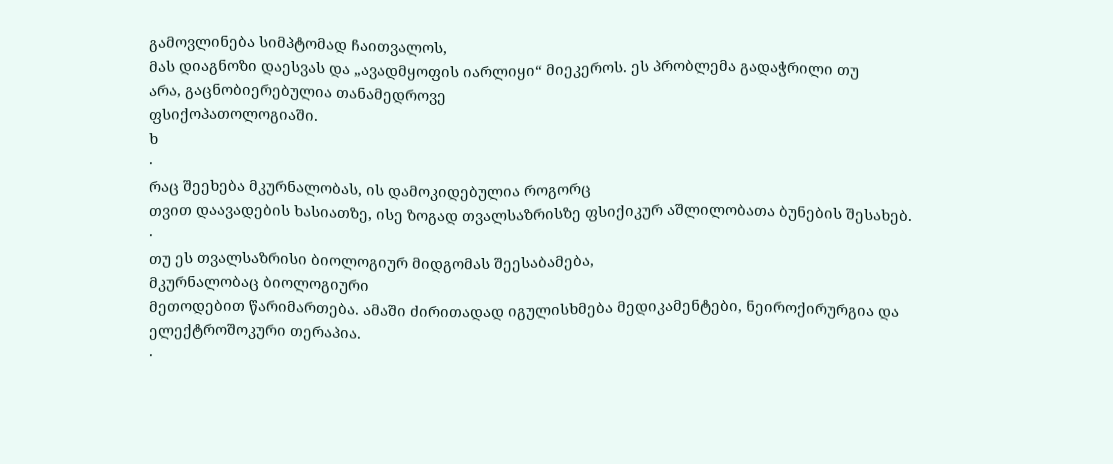გამოვლინება სიმპტომად ჩაითვალოს,
მას დიაგნოზი დაესვას და „ავადმყოფის იარლიყი“ მიეკეროს. ეს პრობლემა გადაჭრილი თუ
არა, გაცნობიერებულია თანამედროვე
ფსიქოპათოლოგიაში.
ხ
·
რაც შეეხება მკურნალობას, ის დამოკიდებულია როგორც
თვით დაავადების ხასიათზე, ისე ზოგად თვალსაზრისზე ფსიქიკურ აშლილობათა ბუნების შესახებ.
·
თუ ეს თვალსაზრისი ბიოლოგიურ მიდგომას შეესაბამება,
მკურნალობაც ბიოლოგიური
მეთოდებით წარიმართება. ამაში ძირითადად იგულისხმება მედიკამენტები, ნეიროქირურგია და ელექტროშოკური თერაპია.
·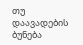თუ დაავადების ბუნება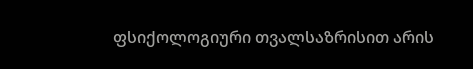ფსიქოლოგიური თვალსაზრისით არის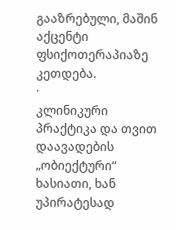გააზრებული, მაშინ აქცენტი ფსიქოთერაპიაზე კეთდება.
·
კლინიკური პრაქტიკა და თვით დაავადების „ობიექტური“
ხასიათი, ხან უპირატესად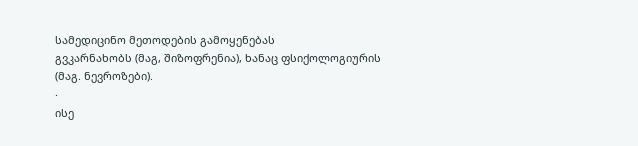სამედიცინო მეთოდების გამოყენებას
გვკარნახობს (მაგ, შიზოფრენია), ხანაც ფსიქოლოგიურის
(მაგ. ნევროზები).
·
ისე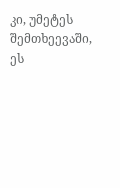კი, უმეტეს შემთხეევაში, ეს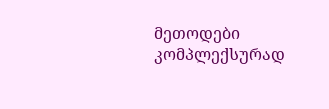მეთოდები კომპლექსურად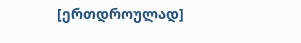[ერთდროულად]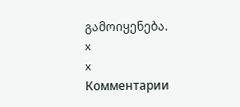გამოიყენება.
x
x
Комментарии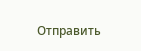Отправить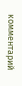комментарий